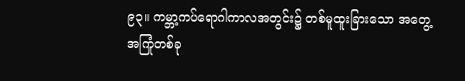၉၃။ ကမ္ဘာ့ကပ်ရောဂါကာလအတွင်း၌ တစ်မူထူးခြားသော အတွေ့အကြုံတစ်ခု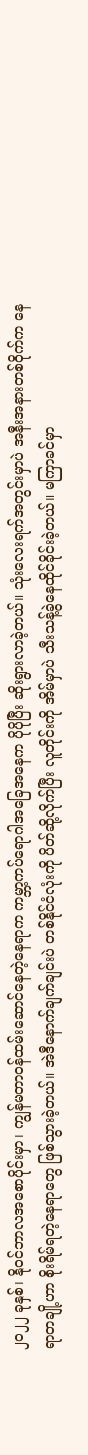၂၀၂၂ ခုနှစ်၊ နိုဝင်ဘာလအစောပိုင်းမှာ၊ ကျွန်မတာဝန်ထမ်းဆောင်နေတဲ့နေရာက ကမ္ဘာ့ကပ်ရောဂါအခြေအနေက ပိုပိုပြီး ဆိုးရွားလာခဲ့တယ်။ သုံးလေးရက်အတွင်းမှာပဲ အနီးအနားတစ်ဝိုက်က နေရာတချို့ဟာ စိုးရိမ်ရတဲ့နေရာတွေ ဖြစ်သွားခဲ့တယ်။ အဲဒီနောက်ချက်ချင်းပဲ တစ်နိုင်ငံလုံးကို ပိတ်ဆို့လိုက်ပြီး လူတိုင်းကို အိမ်မှာပဲ သီးသန့်ခွဲနေထိုင်ခိုင်းခဲ့တယ်။ မကြာခင်မှာ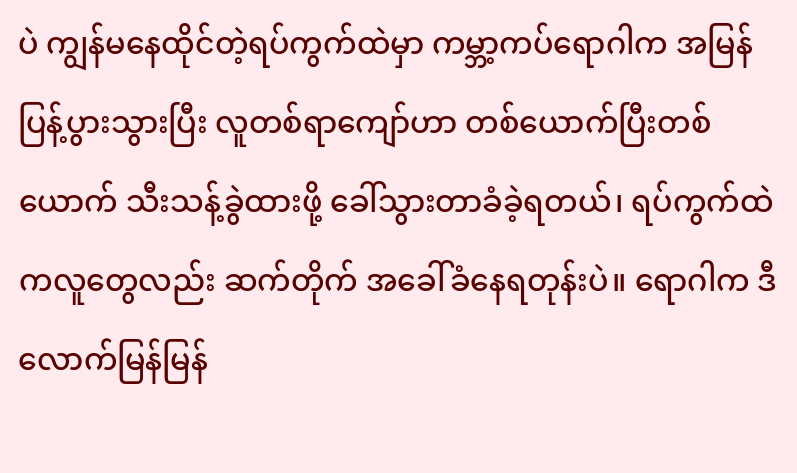ပဲ ကျွန်မနေထိုင်တဲ့ရပ်ကွက်ထဲမှာ ကမ္ဘာ့ကပ်ရောဂါက အမြန်ပြန့်ပွားသွားပြီး လူတစ်ရာကျော်ဟာ တစ်ယောက်ပြီးတစ်ယောက် သီးသန့်ခွဲထားဖို့ ခေါ်သွားတာခံခဲ့ရတယ်၊ ရပ်ကွက်ထဲကလူတွေလည်း ဆက်တိုက် အခေါ်ခံနေရတုန်းပဲ။ ရောဂါက ဒီလောက်မြန်မြန်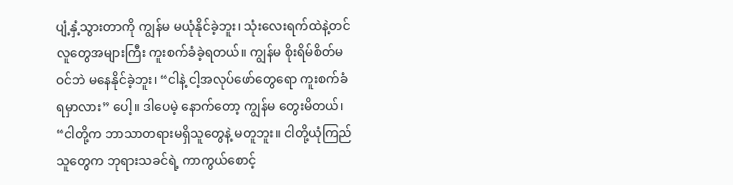ပျံ့နှံ့သွားတာကို ကျွန်မ မယုံနိုင်ခဲ့ဘူး၊ သုံးလေးရက်ထဲနဲ့တင် လူတွေအများကြီး ကူးစက်ခံခဲ့ရတယ်။ ကျွန်မ စိုးရိမ်စိတ်မဝင်ဘဲ မနေနိုင်ခဲ့ဘူး၊ “ငါနဲ့ ငါ့အလုပ်ဖော်တွေရော ကူးစက်ခံရမှာလား” ပေါ့။ ဒါပေမဲ့ နောက်တော့ ကျွန်မ တွေးမိတယ်၊ “ငါတို့က ဘာသာတရားမရှိသူတွေနဲ့ မတူဘူး။ ငါတို့ယုံကြည်သူတွေက ဘုရားသခင်ရဲ့ ကာကွယ်စောင့်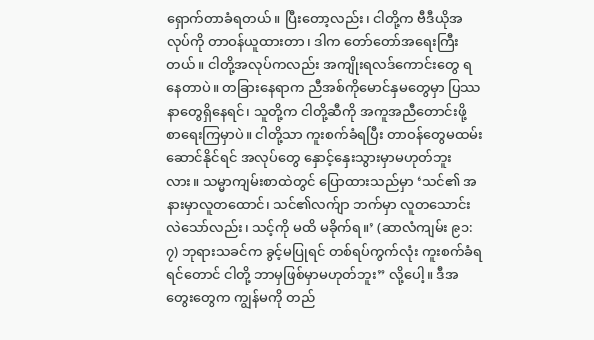ရှောက်တာခံရတယ်။ ပြီးတော့လည်း၊ ငါတို့က ဗီဒီယိုအလုပ်ကို တာဝန်ယူထားတာ၊ ဒါက တော်တော်အရေးကြီးတယ်။ ငါတို့အလုပ်ကလည်း အကျိုးရလဒ်ကောင်းတွေ ရနေတာပဲ။ တခြားနေရာက ညီအစ်ကိုမောင်နှမတွေမှာ ပြဿနာတွေရှိနေရင်၊ သူတို့က ငါတို့ဆီကို အကူအညီတောင်းဖို့ စာရေးကြမှာပဲ။ ငါတို့သာ ကူးစက်ခံရပြီး တာဝန်တွေမထမ်းဆောင်နိုင်ရင် အလုပ်တွေ နှောင့်နှေးသွားမှာမဟုတ်ဘူးလား။ သမ္မာကျမ်းစာထဲတွင် ပြောထားသည်မှာ ‘သင်၏ အနားမှာလူတထောင်၊ သင်၏လက်ျာ ဘက်မှာ လူတသောင်းလဲသော်လည်း၊ သင့်ကို မထိ မခိုက်ရ။’ (ဆာလံကျမ်း ၉၁:၇) ဘုရားသခင်က ခွင့်မပြုရင် တစ်ရပ်ကွက်လုံး ကူးစက်ခံရရင်တောင် ငါတို့ ဘာမှဖြစ်မှာမဟုတ်ဘူး” လို့ပေါ့။ ဒီအတွေးတွေက ကျွန်မကို တည်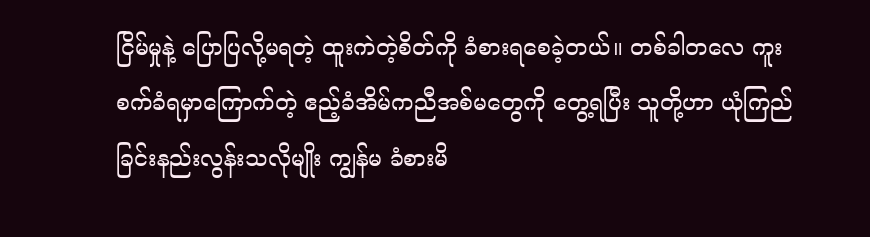ငြိမ်မှုနဲ့ ပြောပြလို့မရတဲ့ ထူးကဲတဲ့စိတ်ကို ခံစားရစေခဲ့တယ်။ တစ်ခါတလေ ကူးစက်ခံရမှာကြောက်တဲ့ ဧည့်ခံအိမ်ကညီအစ်မတွေကို တွေ့ရပြီး သူတို့ဟာ ယုံကြည်ခြင်းနည်းလွန်းသလိုမျိုး ကျွန်မ ခံစားမိ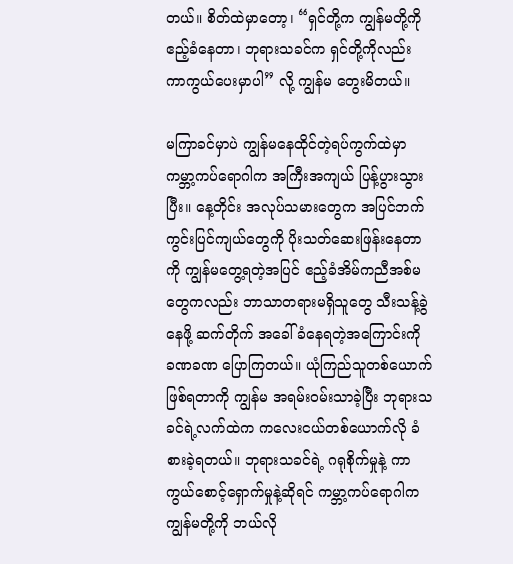တယ်။ စိတ်ထဲမှာတော့၊ “ရှင်တို့က ကျွန်မတို့ကို ဧည့်ခံနေတာ၊ ဘုရားသခင်က ရှင်တို့ကိုလည်း ကာကွယ်ပေးမှာပါ” လို့ ကျွန်မ တွေးမိတယ်။

မကြာခင်မှာပဲ ကျွန်မနေထိုင်တဲ့ရပ်ကွက်ထဲမှာ ကမ္ဘာ့ကပ်ရောဂါက အကြီးအကျယ် ပြန့်ပွားသွားပြီး။ နေ့တိုင်း အလုပ်သမားတွေက အပြင်ဘက်ကွင်းပြင်ကျယ်တွေကို ပိုးသတ်ဆေးဖြန်းနေတာကို ကျွန်မတွေ့ရတဲ့အပြင် ဧည့်ခံအိမ်ကညီအစ်မတွေကလည်း ဘာသာတရားမရှိသူတွေ သီးသန့်ခွဲနေဖို့ ဆက်တိုက် အခေါ်ခံနေရတဲ့အကြောင်းကို ခဏခဏ ပြောကြတယ်။ ယုံကြည်သူတစ်ယောက်ဖြစ်ရတာကို ကျွန်မ အရမ်းဝမ်းသာခဲ့ပြီး ဘုရားသခင်ရဲ့လက်ထဲက ကလေးငယ်တစ်ယောက်လို ခံစားခဲ့ရတယ်။ ဘုရားသခင်ရဲ့ ဂရုစိုက်မှုနဲ့ ကာကွယ်စောင့်ရှောက်မှုနဲ့ဆိုရင် ကမ္ဘာ့ကပ်ရောဂါက ကျွန်မတို့ကို ဘယ်လို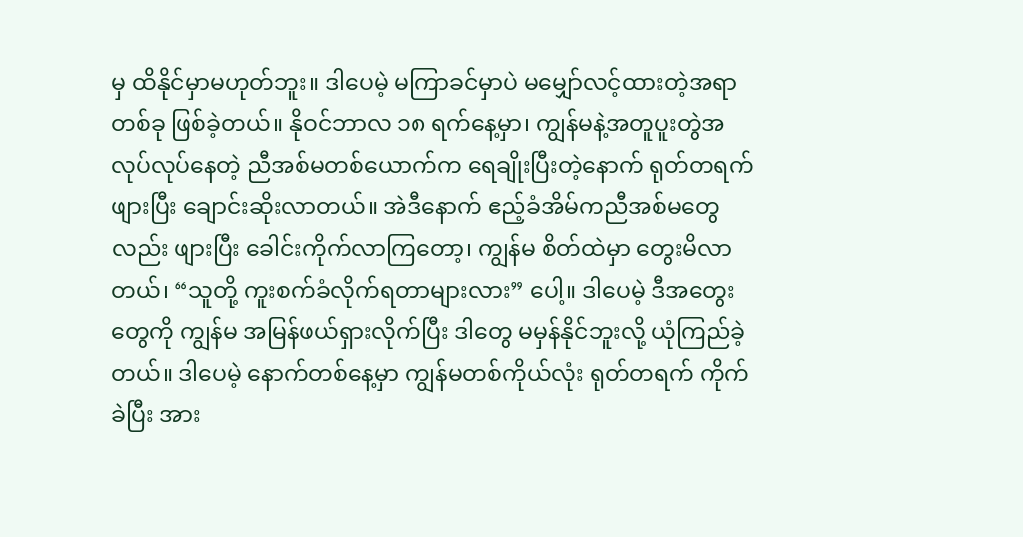မှ ထိနိုင်မှာမဟုတ်ဘူး။ ဒါပေမဲ့ မကြာခင်မှာပဲ မမျှော်လင့်ထားတဲ့အရာတစ်ခု ဖြစ်ခဲ့တယ်။ နိုဝင်ဘာလ ၁၈ ရက်နေ့မှာ၊ ကျွန်မနဲ့အတူပူးတွဲအလုပ်လုပ်နေတဲ့ ညီအစ်မတစ်ယောက်က ရေချိုးပြီးတဲ့နောက် ရုတ်တရက် ဖျားပြီး ချောင်းဆိုးလာတယ်။ အဲဒီနောက် ဧည့်ခံအိမ်ကညီအစ်မတွေလည်း ဖျားပြီး ခေါင်းကိုက်လာကြတော့၊ ကျွန်မ စိတ်ထဲမှာ တွေးမိလာတယ်၊ “သူတို့ ကူးစက်ခံလိုက်ရတာများလား” ပေါ့။ ဒါပေမဲ့ ဒီအတွေးတွေကို ကျွန်မ အမြန်ဖယ်ရှားလိုက်ပြီး ဒါတွေ မမှန်နိုင်ဘူးလို့ ယုံကြည်ခဲ့တယ်။ ဒါပေမဲ့ နောက်တစ်နေ့မှာ ကျွန်မတစ်ကိုယ်လုံး ရုတ်တရက် ကိုက်ခဲပြီး အား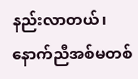နည်းလာတယ်၊ နောက်ညီအစ်မတစ်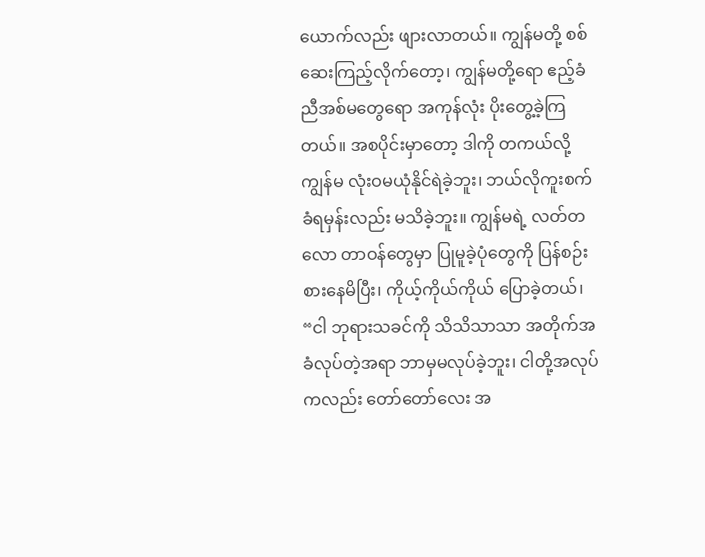ယောက်လည်း ဖျားလာတယ်။ ကျွန်မတို့ စစ်ဆေးကြည့်လိုက်တော့၊ ကျွန်မတို့ရော ဧည့်ခံညီအစ်မတွေရော အကုန်လုံး ပိုးတွေ့ခဲ့ကြတယ်။ အစပိုင်းမှာတော့ ဒါကို တကယ်လို့ ကျွန်မ လုံးဝမယုံနိုင်ရဲခဲ့ဘူး၊ ဘယ်လိုကူးစက်ခံရမှန်းလည်း မသိခဲ့ဘူး။ ကျွန်မရဲ့ လတ်တလော တာဝန်တွေမှာ ပြုမူခဲ့ပုံတွေကို ပြန်စဉ်းစားနေမိပြီး၊ ကိုယ့်ကိုယ်ကိုယ် ပြောခဲ့တယ်၊ “ငါ ဘုရားသခင်ကို သိသိသာသာ အတိုက်အခံလုပ်တဲ့အရာ ဘာမှမလုပ်ခဲ့ဘူး၊ ငါတို့အလုပ်ကလည်း တော်တော်လေး အ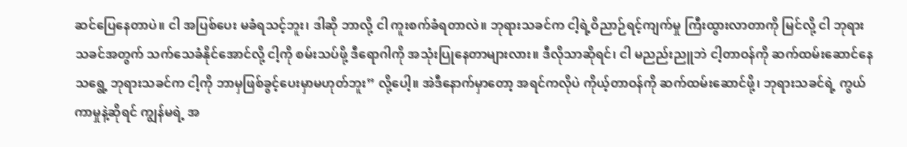ဆင်ပြေနေတာပဲ။ ငါ အပြစ်ပေး မခံရသင့်ဘူး၊ ဒါဆို ဘာလို့ ငါ ကူးစက်ခံရတာလဲ။ ဘုရားသခင်က ငါ့ရဲ့ဝိညာဉ်ရင့်ကျက်မှု ကြီးထွားလာတာကို မြင်လို့ ငါ ဘုရားသခင်အတွက် သက်သေခံနိုင်အောင်လို့ ငါ့ကို စမ်းသပ်ဖို့ ဒီရောဂါကို အသုံးပြုနေတာများလား။ ဒီလိုသာဆိုရင်၊ ငါ မညည်းညူဘဲ ငါ့တာဝန်ကို ဆက်ထမ်းဆောင်နေသရွေ့ ဘုရားသခင်က ငါ့ကို ဘာမှဖြစ်ခွင့်ပေးမှာမဟုတ်ဘူး” လို့ပေါ့။ အဲဒီနောက်မှာတော့ အရင်ကလိုပဲ ကိုယ့်တာဝန်ကို ဆက်ထမ်းဆောင်ဖို့၊ ဘုရားသခင်ရဲ့ ကွယ်ကာမှုနဲ့ဆိုရင် ကျွန်မရဲ့ အ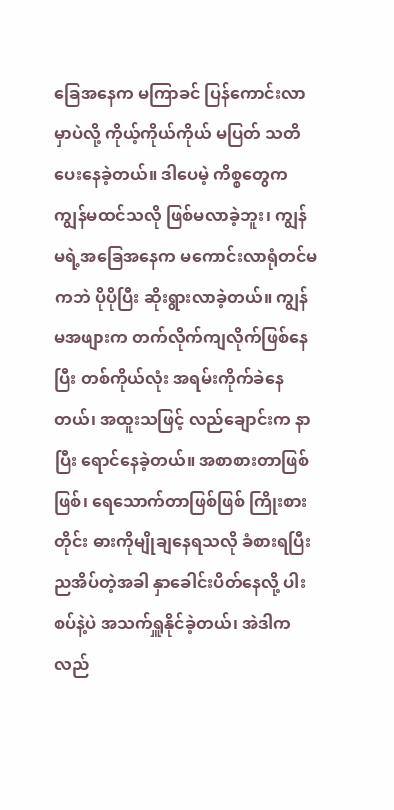ခြေအနေက မကြာခင် ပြန်ကောင်းလာမှာပဲလို့ ကိုယ့်ကိုယ်ကိုယ် မပြတ် သတိပေးနေခဲ့တယ်။ ဒါပေမဲ့ ကိစ္စတွေက ကျွန်မထင်သလို ဖြစ်မလာခဲ့ဘူး၊ ကျွန်မရဲ့အခြေအနေက မကောင်းလာရုံတင်မကဘဲ ပိုပိုပြီး ဆိုးရွားလာခဲ့တယ်။ ကျွန်မအဖျားက တက်လိုက်ကျလိုက်ဖြစ်နေပြီး တစ်ကိုယ်လုံး အရမ်းကိုက်ခဲနေတယ်၊ အထူးသဖြင့် လည်ချောင်းက နာပြီး ရောင်နေခဲ့တယ်။ အစာစားတာဖြစ်ဖြစ်၊ ရေသောက်တာဖြစ်ဖြစ် ကြိုးစားတိုင်း ဓားကိုမျိုချနေရသလို ခံစားရပြီး ညအိပ်တဲ့အခါ နှာခေါင်းပိတ်နေလို့ ပါးစပ်နဲ့ပဲ အသက်ရှူနိုင်ခဲ့တယ်၊ အဲဒါက လည်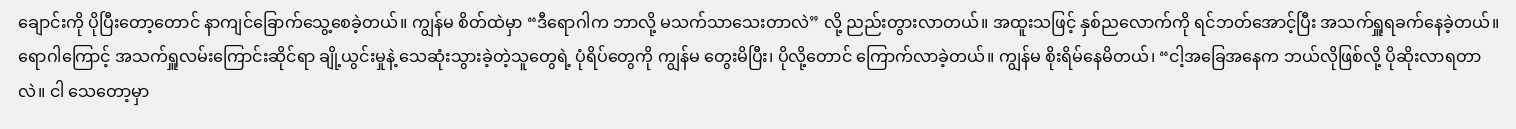ချောင်းကို ပိုပြီးတော့တောင် နာကျင်ခြောက်သွေ့စေခဲ့တယ်။ ကျွန်မ စိတ်ထဲမှာ “ဒီရောဂါက ဘာလို့ မသက်သာသေးတာလဲ” လို့ ညည်းတွားလာတယ်။ အထူးသဖြင့် နှစ်ညလောက်ကို ရင်ဘတ်အောင့်ပြီး အသက်ရှူရခက်နေခဲ့တယ်။ ရောဂါကြောင့် အသက်ရှူလမ်းကြောင်းဆိုင်ရာ ချို့ယွင်းမှုနဲ့ သေဆုံးသွားခဲ့တဲ့သူတွေရဲ့ ပုံရိပ်တွေကို ကျွန်မ တွေးမိပြီး၊ ပိုလို့တောင် ကြောက်လာခဲ့တယ်။ ကျွန်မ စိုးရိမ်နေမိတယ်၊ “ငါ့အခြေအနေက ဘယ်လိုဖြစ်လို့ ပိုဆိုးလာရတာလဲ။ ငါ သေတော့မှာ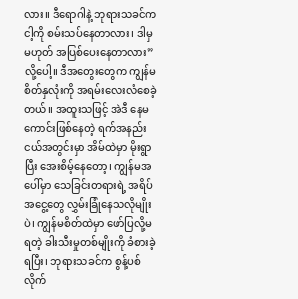လား။ ဒီရောဂါနဲ့ ဘုရားသခင်က ငါ့ကို စမ်းသပ်နေတာလား၊ ဒါမှမဟုတ် အပြစ်ပေးနေတာလား” လို့ပေါ့။ ဒီအတွေးတွေက ကျွန်မစိတ်နှလုံးကို အရမ်းလေးလံစေခဲ့တယ်။ အထူးသဖြင့် အဲဒီ နေမကောင်းဖြစ်နေတဲ့ ရက်အနည်းငယ်အတွင်းမှာ အိမ်ထဲမှာ မိုးရွာပြီး အေးစိမ့်နေတော့၊ ကျွန်မအပေါ်မှာ သေခြင်းတရားရဲ့ အရိပ်အငွေ့တွေ လွှမ်းခြုံနေသလိုမျိုးပဲ၊ ကျွန်မစိတ်ထဲမှာ ဖော်ပြလို့မရတဲ့ ခါးသီးမှုတစ်မျိုးကို ခံစားခဲ့ရပြီး၊ ဘုရားသခင်က စွန့်ပစ်လိုက်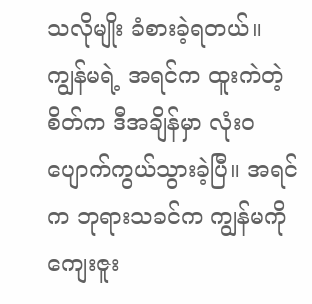သလိုမျိုး ခံစားခဲ့ရတယ်။ ကျွန်မရဲ့ အရင်က ထူးကဲတဲ့စိတ်က ဒီအချိန်မှာ လုံးဝ ပျောက်ကွယ်သွားခဲ့ပြီ။ အရင်က ဘုရားသခင်က ကျွန်မကို ကျေးဇူး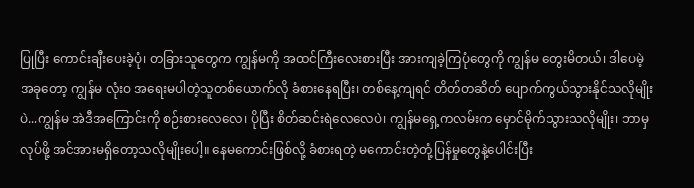ပြုပြီး ကောင်းချီးပေးခဲ့ပုံ၊ တခြားသူတွေက ကျွန်မကို အထင်ကြီးလေးစားပြီး အားကျခဲ့ကြပုံတွေကို ကျွန်မ တွေးမိတယ်၊ ဒါပေမဲ့ အခုတော့ ကျွန်မ လုံးဝ အရေးမပါတဲ့သူတစ်ယောက်လို ခံစားနေရပြီး၊ တစ်နေ့ကျရင် တိတ်တဆိတ် ပျောက်ကွယ်သွားနိုင်သလိုမျိုးပဲ...ကျွန်မ အဲဒီအကြောင်းကို စဉ်းစားလေလေ၊ ပိုပြီး စိတ်ဆင်းရဲလေလေပဲ၊ ကျွန်မရှေ့ကလမ်းက မှောင်မိုက်သွားသလိုမျိုး၊ ဘာမှလုပ်ဖို့ အင်အားမရှိတော့သလိုမျိုးပေါ့။ နေမကောင်းဖြစ်လို့ ခံစားရတဲ့ မကောင်းတဲ့တုံ့ပြန်မှုတွေနဲ့ပေါင်းပြီး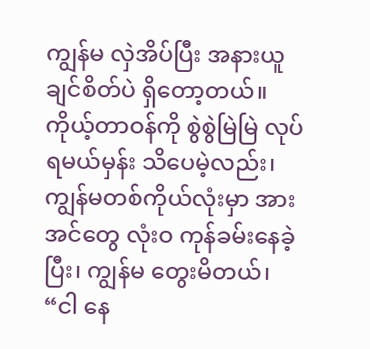ကျွန်မ လှဲအိပ်ပြီး အနားယူချင်စိတ်ပဲ ရှိတော့တယ်။ ကိုယ့်တာဝန်ကို စွဲစွဲမြဲမြဲ လုပ်ရမယ်မှန်း သိပေမဲ့လည်း၊ ကျွန်မတစ်ကိုယ်လုံးမှာ အားအင်တွေ လုံးဝ ကုန်ခမ်းနေခဲ့ပြီး၊ ကျွန်မ တွေးမိတယ်၊ “ငါ နေ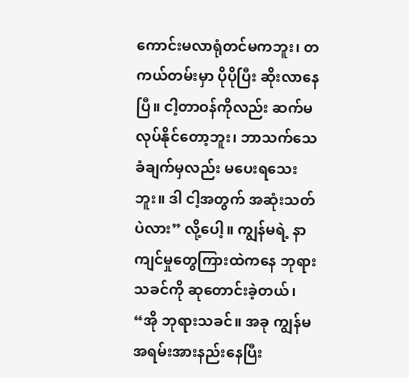ကောင်းမလာရုံတင်မကဘူး၊ တကယ်တမ်းမှာ ပိုပိုပြီး ဆိုးလာနေပြီ။ ငါ့တာဝန်ကိုလည်း ဆက်မလုပ်နိုင်တော့ဘူး၊ ဘာသက်သေခံချက်မှလည်း မပေးရသေးဘူး။ ဒါ ငါ့အတွက် အဆုံးသတ်ပဲလား” လို့ပေါ့။ ကျွန်မရဲ့ နာကျင်မှုတွေကြားထဲကနေ ဘုရားသခင်ကို ဆုတောင်းခဲ့တယ်၊ “အို ဘုရားသခင်။ အခု ကျွန်မ အရမ်းအားနည်းနေပြီး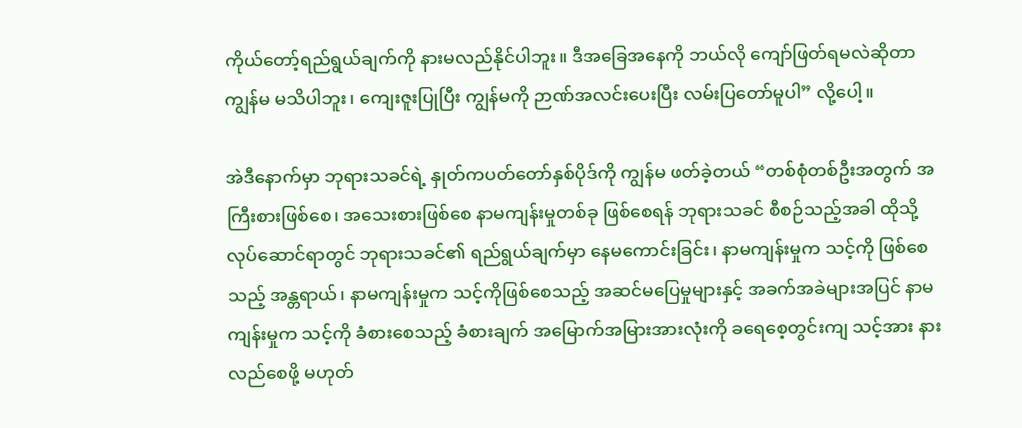ကိုယ်တော့်ရည်ရွယ်ချက်ကို နားမလည်နိုင်ပါဘူး။ ဒီအခြေအနေကို ဘယ်လို ကျော်ဖြတ်ရမလဲဆိုတာ ကျွန်မ မသိပါဘူး၊ ကျေးဇူးပြုပြီး ကျွန်မကို ဉာဏ်အလင်းပေးပြီး လမ်းပြတော်မူပါ” လို့ပေါ့။

အဲဒီနောက်မှာ ဘုရားသခင်ရဲ့ နှုတ်ကပတ်တော်နှစ်ပိုဒ်ကို ကျွန်မ ဖတ်ခဲ့တယ် “တစ်စုံတစ်ဦးအတွက် အကြီးစားဖြစ်စေ၊ အသေးစားဖြစ်စေ နာမကျန်းမှုတစ်ခု ဖြစ်စေရန် ဘုရားသခင် စီစဉ်သည့်အခါ ထိုသို့လုပ်ဆောင်ရာတွင် ဘုရားသခင်၏ ရည်ရွယ်ချက်မှာ နေမကောင်းခြင်း၊ နာမကျန်းမှုက သင့်ကို ဖြစ်စေသည့် အန္တရာယ်၊ နာမကျန်းမှုက သင့်ကိုဖြစ်စေသည့် အဆင်မပြေမှုများနှင့် အခက်အခဲများအပြင် နာမကျန်းမှုက သင့်ကို ခံစားစေသည့် ခံစားချက် အမြောက်အမြားအားလုံးကို ခရေစေ့တွင်းကျ သင့်အား နားလည်စေဖို့ မဟုတ်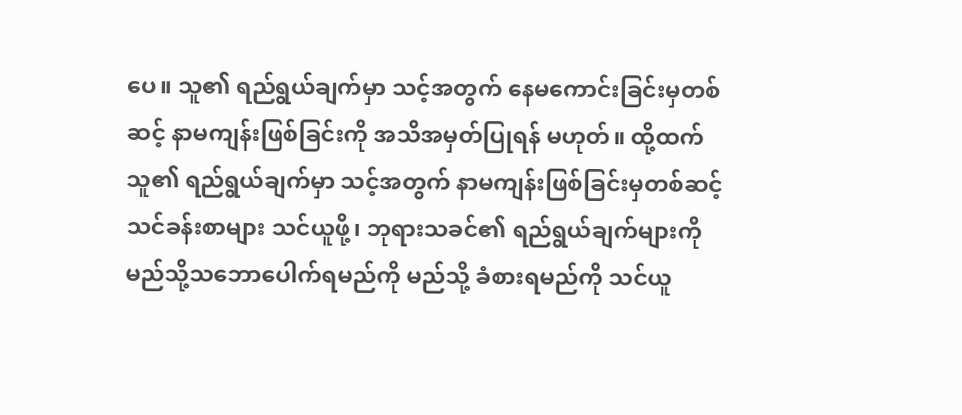ပေ။ သူ၏ ရည်ရွယ်ချက်မှာ သင့်အတွက် နေမကောင်းခြင်းမှတစ်ဆင့် နာမကျန်းဖြစ်ခြင်းကို အသိအမှတ်ပြုရန် မဟုတ်။ ထို့ထက် သူ၏ ရည်ရွယ်ချက်မှာ သင့်အတွက် နာမကျန်းဖြစ်ခြင်းမှတစ်ဆင့် သင်ခန်းစာများ သင်ယူဖို့၊ ဘုရားသခင်၏ ရည်ရွယ်ချက်များကို မည်သို့သဘောပေါက်ရမည်ကို မည်သို့ ခံစားရမည်ကို သင်ယူ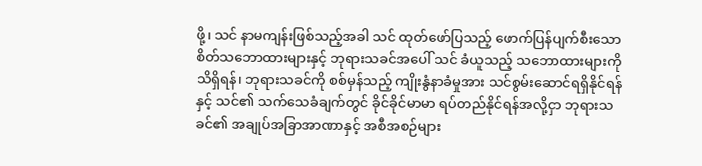ဖို့၊ သင် နာမကျန်းဖြစ်သည့်အခါ သင် ထုတ်ဖော်ပြသည့် ဖောက်ပြန်ပျက်စီးသော စိတ်သဘောထားများနှင့် ဘုရားသခင်အပေါ် သင် ခံယူသည့် သဘောထားများကို သိရှိရန်၊ ဘုရားသခင်ကို စစ်မှန်သည့် ကျိုးနွံနာခံမှုအား သင်စွမ်းဆောင်ရရှိနိုင်ရန်နှင့် သင်၏ သက်သေခံချက်တွင် ခိုင်ခိုင်မာမာ ရပ်တည်နိုင်ရန်အလို့ငှာ ဘုရားသခင်၏ အချုပ်အခြာအာဏာနှင့် အစီအစဉ်များ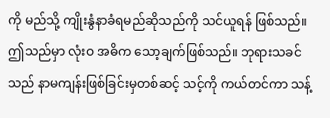ကို မည်သို့ ကျိုးနွံနာခံရမည်ဆိုသည်ကို သင်ယူရန် ဖြစ်သည်။ ဤသည်မှာ လုံးဝ အဓိက သော့ချက်ဖြစ်သည်။ ဘုရားသခင်သည် နာမကျန်းဖြစ်ခြင်းမှတစ်ဆင့် သင့်ကို ကယ်တင်ကာ သန့်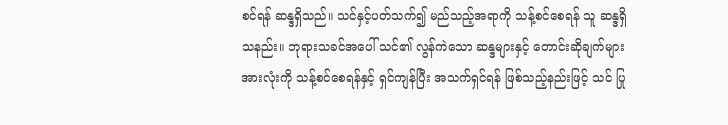စင်ရန် ဆန္ဒရှိသည်။ သင်နှင့်ပတ်သက်၍ မည်သည့်အရာကို သန့်စင်စေရန် သူ ဆန္ဒရှိသနည်း။ ဘုရားသခင်အပေါ် သင်၏ လွန်ကဲသော ဆန္ဒများနှင့် တောင်းဆိုချက်များအားလုံးကို သန့်စင်စေရန်နှင့် ရှင်ကျန်ပြီး အသက်ရှင်ရန် ဖြစ်သည့်နည်းဖြင့် သင် ပြု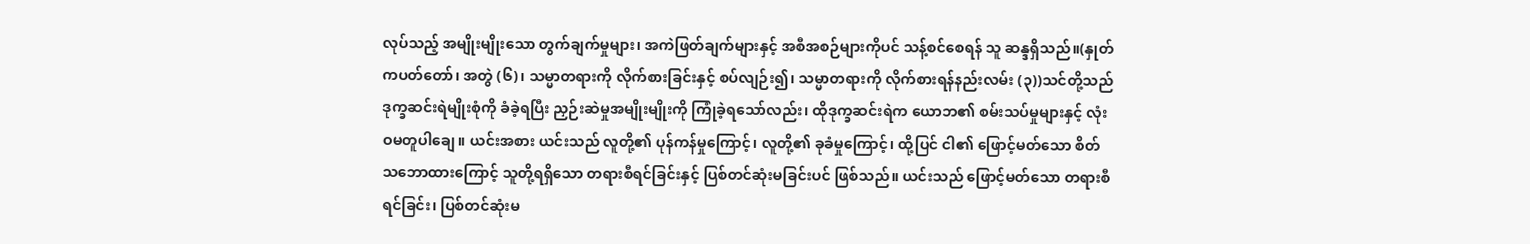လုပ်သည့် အမျိုးမျိုးသော တွက်ချက်မှုများ၊ အကဲဖြတ်ချက်များနှင့် အစီအစဉ်များကိုပင် သန့်စင်စေရန် သူ ဆန္ဒရှိသည်။(နှုတ်ကပတ်တော်၊ အတွဲ (၆)၊ သမ္မာတရားကို လိုက်စားခြင်းနှင့် စပ်လျဉ်း၍၊ သမ္မာတရားကို လိုက်စားရန်နည်းလမ်း (၃))သင်တို့သည် ဒုက္ခဆင်းရဲမျိုးစုံကို ခံခဲ့ရပြီး ညှဉ်းဆဲမှုအမျိုးမျိုးကို ကြုံခဲ့ရသော်လည်း၊ ထိုဒုက္ခဆင်းရဲက ယောဘ၏ စမ်းသပ်မှုများနှင့် လုံးဝမတူပါချေ။ ယင်းအစား ယင်းသည် လူတို့၏ ပုန်ကန်မှုကြောင့်၊ လူတို့၏ ခုခံမှုကြောင့်၊ ထို့ပြင် ငါ၏ ဖြောင့်မတ်သော စိတ်သဘောထားကြောင့် သူတို့ရရှိသော တရားစီရင်ခြင်းနှင့် ပြစ်တင်ဆုံးမခြင်းပင် ဖြစ်သည်။ ယင်းသည် ဖြောင့်မတ်သော တရားစီရင်ခြင်း၊ ပြစ်တင်ဆုံးမ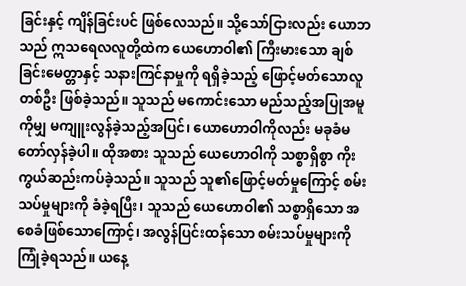ခြင်းနှင့် ကျိန်ခြင်းပင် ဖြစ်လေသည်။ သို့သော်ငြားလည်း ယောဘသည် ဣသရေလလူတို့ထဲက ယေဟောဝါ၏ ကြီးမားသော ချစ်ခြင်းမေတ္တာနှင့် သနားကြင်နာမှုကို ရရှိခဲ့သည့် ဖြောင့်မတ်သောလူ တစ်ဦး ဖြစ်ခဲ့သည်။ သူသည် မကောင်းသော မည်သည့်အပြုအမူကိုမျှ မကျူးလွန်ခဲ့သည့်အပြင်၊ ယောဟောဝါကိုလည်း မခုခံမတော်လှန်ခဲ့ပါ။ ထိုအစား သူသည် ယေဟောဝါကို သစ္စာရှိစွာ ကိုးကွယ်ဆည်းကပ်ခဲ့သည်။ သူသည် သူ၏ဖြောင့်မတ်မှုကြောင့် စမ်းသပ်မှုများကို ခံခဲ့ရပြီး၊ သူသည် ယေဟောဝါ၏ သစ္စာရှိသော အစေခံဖြစ်သောကြောင့်၊ အလွန်ပြင်းထန်သော စမ်းသပ်မှုများကို ကြုံခဲ့ရသည်။ ယနေ့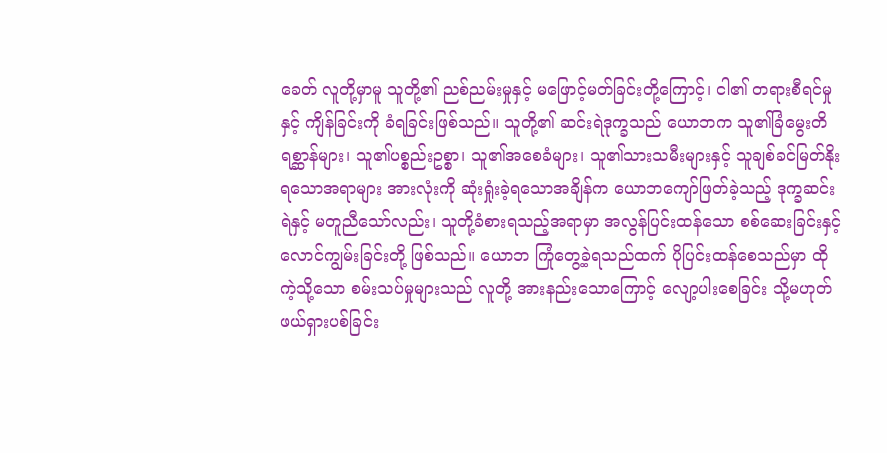ခေတ် လူတို့မှာမူ သူတို့၏ ညစ်ညမ်းမှုနှင့် မဖြောင့်မတ်ခြင်းတို့ကြောင့်၊ ငါ၏ တရားစီရင်မှုနှင့် ကျိန်ခြင်းကို ခံရခြင်းဖြစ်သည်။ သူတို့၏ ဆင်းရဲဒုက္ခသည် ယောဘက သူ၏ခြံမွေးတိရစ္ဆာန်များ၊ သူ၏ပစ္စည်းဥစ္စာ၊ သူ၏အစေခံများ၊ သူ၏သားသမီးများနှင့် သူချစ်ခင်မြတ်နိုးရသောအရာများ အားလုံးကို ဆုံးရှုံးခဲ့ရသောအချိန်က ယောဘကျော်ဖြတ်ခဲ့သည့် ဒုက္ခဆင်းရဲနှင့် မတူညီသော်လည်း၊ သူတို့ခံစားရသည့်အရာမှာ အလွန်ပြင်းထန်သော စစ်ဆေးခြင်းနှင့် လောင်ကျွမ်းခြင်းတို့ ဖြစ်သည်။ ယောဘ ကြုံတွေ့ခဲ့ရသည်ထက် ပိုပြင်းထန်စေသည်မှာ ထိုကဲ့သို့သော စမ်းသပ်မှုများသည် လူတို့ အားနည်းသောကြောင့် လျော့ပါးစေခြင်း သို့မဟုတ် ဖယ်ရှားပစ်ခြင်း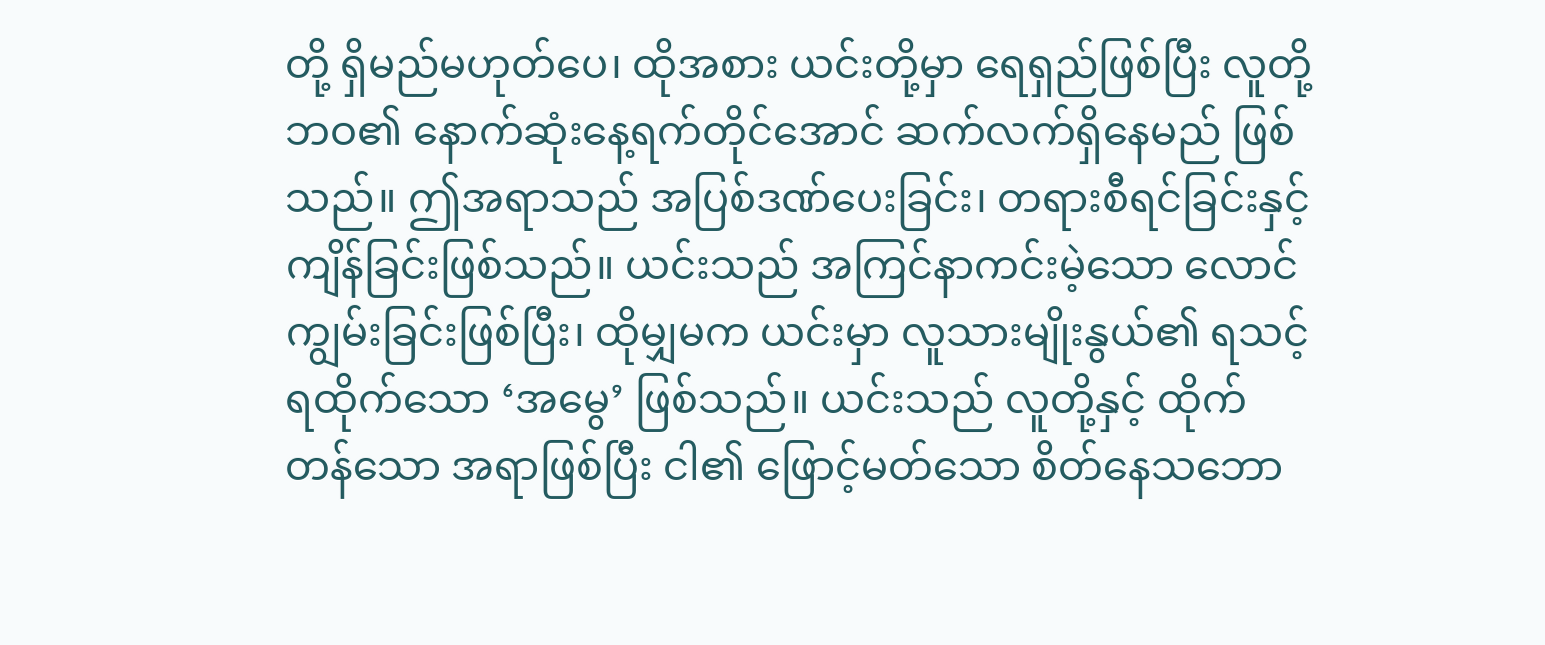တို့ ရှိမည်မဟုတ်ပေ၊ ထိုအစား ယင်းတို့မှာ ရေရှည်ဖြစ်ပြီး လူတို့ဘဝ၏ နောက်ဆုံးနေ့ရက်တိုင်အောင် ဆက်လက်ရှိနေမည် ဖြစ်သည်။ ဤအရာသည် အပြစ်ဒဏ်ပေးခြင်း၊ တရားစီရင်ခြင်းနှင့် ကျိန်ခြင်းဖြစ်သည်။ ယင်းသည် အကြင်နာကင်းမဲ့သော လောင်ကျွမ်းခြင်းဖြစ်ပြီး၊ ထိုမျှမက ယင်းမှာ လူသားမျိုးနွယ်၏ ရသင့်ရထိုက်သော ‘အမွေ’ ဖြစ်သည်။ ယင်းသည် လူတို့နှင့် ထိုက်တန်သော အရာဖြစ်ပြီး ငါ၏ ဖြောင့်မတ်သော စိတ်နေသဘော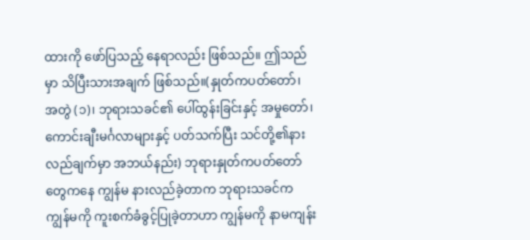ထားကို ဖော်ပြသည့် နေရာလည်း ဖြစ်သည်။ ဤသည်မှာ သိပြီးသားအချက် ဖြစ်သည်။(နှုတ်ကပတ်တော်၊ အတွဲ (၁)၊ ဘုရားသခင်၏ ပေါ်ထွန်းခြင်းနှင့် အမှုတော်၊ ကောင်းချီးမင်္ဂလာများနှင့် ပတ်သက်ပြီး သင်တို့၏နားလည်ချက်မှာ အဘယ်နည်း) ဘုရားနှုတ်ကပတ်တော်တွေကနေ ကျွန်မ နားလည်ခဲ့တာက ဘုရားသခင်က ကျွန်မကို ကူးစက်ခံခွင့်ပြုခဲ့တာဟာ ကျွန်မကို နာမကျန်း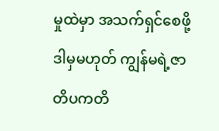မှုထဲမှာ အသက်ရှင်စေဖို့ ဒါမှမဟုတ် ကျွန်မရဲ့ဇာတိပကတိ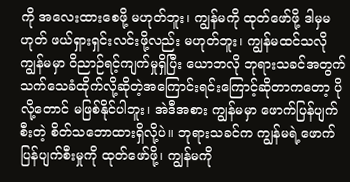ကို အလေးထားစေဖို့ မဟုတ်ဘူး၊ ကျွန်မကို ထုတ်ဖော်ဖို့ ဒါမှမဟုတ် ဖယ်ရှားရှင်းလင်းဖို့လည်း မဟုတ်ဘူး၊ ကျွန်မထင်သလို ကျွန်မမှာ ဝိညာဉ်ရင့်ကျက်မှုရှိပြီး ယောဘလို ဘုရားသခင်အတွက် သက်သေခံထိုက်လို့ဆိုတဲ့အကြောင်းရင်းကြောင့်ဆိုတာကတော့ ပိုလို့တောင် မဖြစ်နိုင်ပါဘူး၊ အဲဒီအစား ကျွန်မမှာ ဖောက်ပြန်ပျက်စီးတဲ့ စိတ်သဘောထားရှိလို့ပဲ။ ဘုရားသခင်က ကျွန်မရဲ့ဖောက်ပြန်ပျက်စီးမှုကို ထုတ်ဖော်ဖို့၊ ကျွန်မကို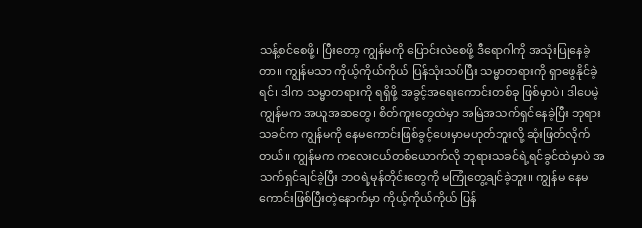သန့်စင်စေဖို့၊ ပြီးတော့ ကျွန်မကို ပြောင်းလဲစေဖို့ ဒီရောဂါကို အသုံးပြုနေခဲ့တာ။ ကျွန်မသာ ကိုယ့်ကိုယ်ကိုယ် ပြန်သုံးသပ်ပြီး သမ္မာတရားကို ရှာဖွေနိုင်ခဲ့ရင်၊ ဒါက သမ္မာတရားကို ရရှိဖို့ အခွင့်အရေးကောင်းတစ်ခု ဖြစ်မှာပဲ၊ ဒါပေမဲ့ ကျွန်မက အယူအဆတွေ၊ စိတ်ကူးတွေထဲမှာ အမြဲအသက်ရှင်နေခဲ့ပြီး ဘုရားသခင်က ကျွန်မကို နေမကောင်းဖြစ်ခွင့်ပေးမှာမဟုတ်ဘူးလို့ ဆုံးဖြတ်လိုက်တယ်။ ကျွန်မက ကလေးငယ်တစ်ယောက်လို ဘုရားသခင်ရဲ့ရင်ခွင်ထဲမှာပဲ အသက်ရှင်ချင်ခဲ့ပြီး ဘဝရဲ့မုန်တိုင်းတွေကို မကြုံတွေ့ချင်ခဲ့ဘူး။ ကျွန်မ နေမကောင်းဖြစ်ပြီးတဲ့နောက်မှာ ကိုယ့်ကိုယ်ကိုယ် ပြန်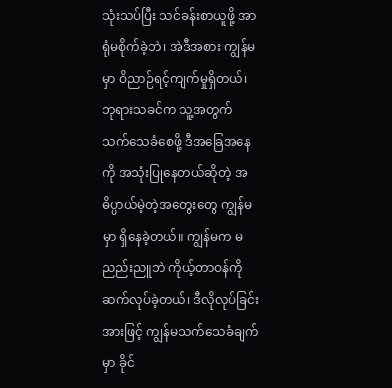သုံးသပ်ပြီး သင်ခန်းစာယူဖို့ အာရုံမစိုက်ခဲ့ဘဲ၊ အဲဒီအစား ကျွန်မမှာ ဝိညာဉ်ရင့်ကျက်မှုရှိတယ်၊ ဘုရားသခင်က သူ့အတွက် သက်သေခံစေဖို့ ဒီအခြေအနေကို အသုံးပြုနေတယ်ဆိုတဲ့ အဓိပ္ပာယ်မဲ့တဲ့အတွေးတွေ ကျွန်မမှာ ရှိနေခဲ့တယ်။ ကျွန်မက မညည်းညူဘဲ ကိုယ့်တာဝန်ကို ဆက်လုပ်ခဲ့တယ်၊ ဒီလိုလုပ်ခြင်းအားဖြင့် ကျွန်မသက်သေခံချက်မှာ ခိုင်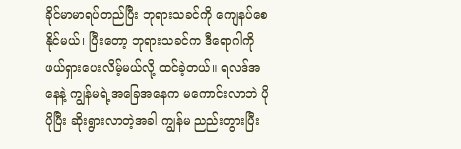ခိုင်မာမာရပ်တည်ပြီး ဘုရားသခင်ကို ကျေနပ်စေနိုင်မယ်၊ ပြီးတော့ ဘုရားသခင်က ဒီရောဂါကို ဖယ်ရှားပေးလိမ့်မယ်လို့ ထင်ခဲ့တယ်။ ရလဒ်အနေနဲ့ ကျွန်မရဲ့အခြေအနေက မကောင်းလာဘဲ ပိုပိုပြီး ဆိုးရွားလာတဲ့အခါ ကျွန်မ ညည်းတွားပြီး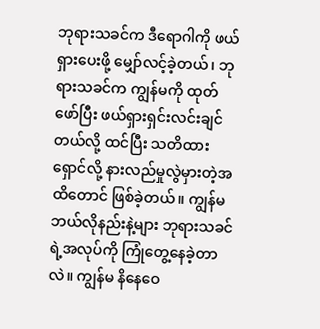ဘုရားသခင်က ဒီရောဂါကို ဖယ်ရှားပေးဖို့ မျှော်လင့်ခဲ့တယ်၊ ဘုရားသခင်က ကျွန်မကို ထုတ်ဖော်ပြီး ဖယ်ရှားရှင်းလင်းချင်တယ်လို့ ထင်ပြီး သတိထားရှောင်လို့ နားလည်မှုလွဲမှားတဲ့အထိတောင် ဖြစ်ခဲ့တယ်။ ကျွန်မ ဘယ်လိုနည်းနဲ့များ ဘုရားသခင်ရဲ့အလုပ်ကို ကြုံတွေ့နေခဲ့တာလဲ။ ကျွန်မ နိနေဝေ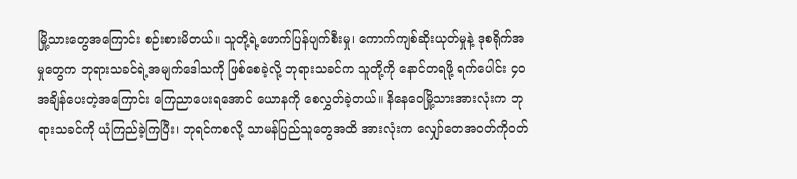မြို့သားတွေအကြောင်း စဉ်းစားမိတယ်။ သူတို့ရဲ့ဖောက်ပြန်ပျက်စီးမှု၊ ကောက်ကျစ်ဆိုးယုတ်မှုနဲ့ ဒုစရိုက်အမှုတွေက ဘုရားသခင်ရဲ့အမျက်ဒေါသကို ဖြစ်စေခဲ့လို့ ဘုရားသခင်က သူတို့ကို နောင်တရဖို့ ရက်ပေါင်း ၄၀ အချိန်ပေးတဲ့အကြောင်း ကြေညာပေးရအောင် ယောနကို စေလွှတ်ခဲ့တယ်။ နိနေဝေမြို့သားအားလုံးက ဘုရားသခင်ကို ယုံကြည်ခဲ့ကြပြီး၊ ဘုရင်ကစလို့ သာမန်ပြည်သူတွေအထိ အားလုံးက လျှော်တေအဝတ်ကိုဝတ်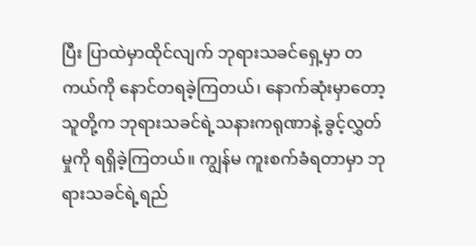ပြီး ပြာထဲမှာထိုင်လျက် ဘုရားသခင်ရှေ့မှာ တကယ်ကို နောင်တရခဲ့ကြတယ်၊ နောက်ဆုံးမှာတော့ သူတို့က ဘုရားသခင်ရဲ့သနားကရုဏာနဲ့ ခွင့်လွှတ်မှုကို ရရှိခဲ့ကြတယ်။ ကျွန်မ ကူးစက်ခံရတာမှာ ဘုရားသခင်ရဲ့ရည်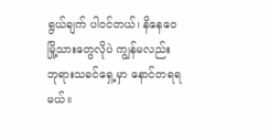ရွယ်ချက် ပါဝင်တယ်၊ နိနေဝေမြို့သားတွေလိုပဲ ကျွန်မလည်း ဘုရားသခင်ရှေ့မှာ နောင်တရရမယ်။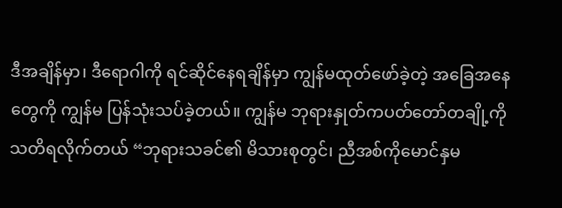ဒီအချိန်မှာ၊ ဒီရောဂါကို ရင်ဆိုင်နေရချိန်မှာ ကျွန်မထုတ်ဖော်ခဲ့တဲ့ အခြေအနေတွေကို ကျွန်မ ပြန်သုံးသပ်ခဲ့တယ်။ ကျွန်မ ဘုရားနှုတ်ကပတ်တော်တချို့ကို သတိရလိုက်တယ် “ဘုရားသခင်၏ မိသားစုတွင်၊ ညီအစ်ကိုမောင်နှမ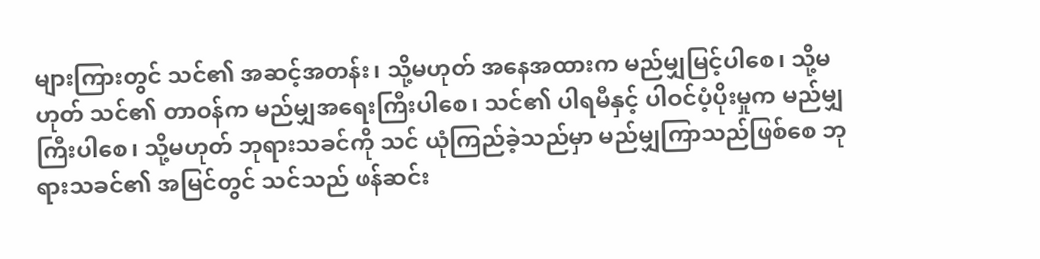များကြားတွင် သင်၏ အဆင့်အတန်း၊ သို့မဟုတ် အနေအထားက မည်မျှမြင့်ပါစေ၊ သို့မဟုတ် သင်၏ တာဝန်က မည်မျှအရေးကြီးပါစေ၊ သင်၏ ပါရမီနှင့် ပါဝင်ပံ့ပိုးမှုက မည်မျှကြီးပါစေ၊ သို့မဟုတ် ဘုရားသခင်ကို သင် ယုံကြည်ခဲ့သည်မှာ မည်မျှကြာသည်ဖြစ်စေ ဘုရားသခင်၏ အမြင်တွင် သင်သည် ဖန်ဆင်း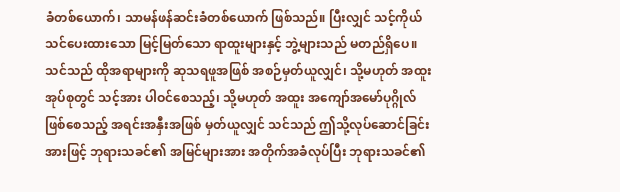ခံတစ်ယောက်၊ သာမန်ဖန်ဆင်းခံတစ်ယောက် ဖြစ်သည်။ ပြီးလျှင် သင့်ကိုယ်သင်ပေးထားသော မြင့်မြတ်သော ရာထူးများနှင့် ဘွဲ့များသည် မတည်ရှိပေ။ သင်သည် ထိုအရာများကို ဆုသရဖူအဖြစ် အစဉ်မှတ်ယူလျှင်၊ သို့မဟုတ် အထူးအုပ်စုတွင် သင့်အား ပါဝင်စေသည့်၊ သို့မဟုတ် အထူး အကျော်အမော်ပုဂ္ဂိုလ် ဖြစ်စေသည့် အရင်းအနှီးအဖြစ် မှတ်ယူလျှင် သင်သည် ဤသို့လုပ်ဆောင်ခြင်းအားဖြင့် ဘုရားသခင်၏ အမြင်များအား အတိုက်အခံလုပ်ပြီး ဘုရားသခင်၏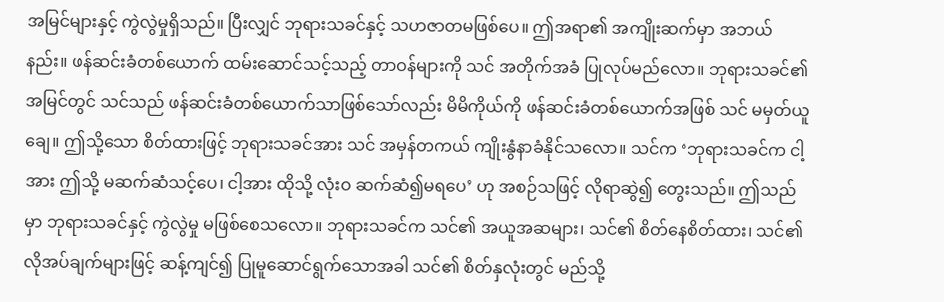အမြင်များနှင့် ကွဲလွဲမှုရှိသည်။ ပြီးလျှင် ဘုရားသခင်နှင့် သဟဇာတမဖြစ်ပေ။ ဤအရာ၏ အကျိုးဆက်မှာ အဘယ်နည်း။ ဖန်ဆင်းခံတစ်ယောက် ထမ်းဆောင်သင့်သည့် တာဝန်များကို သင် အတိုက်အခံ ပြုလုပ်မည်လော။ ဘုရားသခင်၏ အမြင်တွင် သင်သည် ဖန်ဆင်းခံတစ်ယောက်သာဖြစ်သော်လည်း မိမိကိုယ်ကို ဖန်ဆင်းခံတစ်ယောက်အဖြစ် သင် မမှတ်ယူချေ။ ဤသို့သော စိတ်ထားဖြင့် ဘုရားသခင်အား သင် အမှန်တကယ် ကျိုးနွံနာခံနိုင်သလော။ သင်က ‘ဘုရားသခင်က ငါ့အား ဤသို့ မဆက်ဆံသင့်ပေ၊ ငါ့အား ထိုသို့ လုံးဝ ဆက်ဆံ၍မရပေ’ ဟု အစဉ်သဖြင့် လိုရာဆွဲ၍ တွေးသည်။ ဤသည်မှာ ဘုရားသခင်နှင့် ကွဲလွဲမှု မဖြစ်စေသလော။ ဘုရားသခင်က သင်၏ အယူအဆများ၊ သင်၏ စိတ်နေစိတ်ထား၊ သင်၏ လိုအပ်ချက်များဖြင့် ဆန့်ကျင်၍ ပြုမူဆောင်ရွက်သောအခါ သင်၏ စိတ်နှလုံးတွင် မည်သို့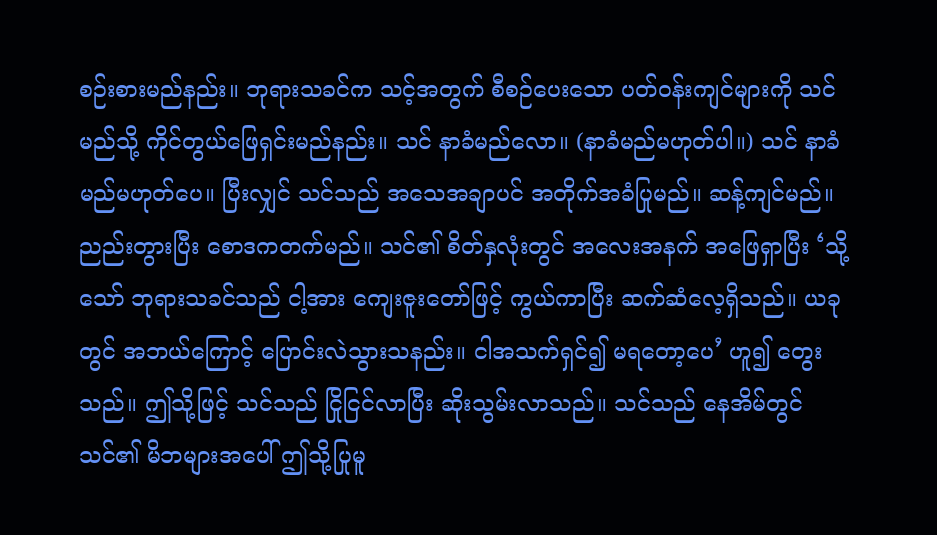စဉ်းစားမည်နည်း။ ဘုရားသခင်က သင့်အတွက် စီစဉ်ပေးသော ပတ်ဝန်းကျင်များကို သင် မည်သို့ ကိုင်တွယ်ဖြေရှင်းမည်နည်း။ သင် နာခံမည်လော။ (နာခံမည်မဟုတ်ပါ။) သင် နာခံမည်မဟုတ်ပေ။ ပြီးလျှင် သင်သည် အသေအချာပင် အတိုက်အခံပြုမည်။ ဆန့်ကျင်မည်။ ညည်းတွားပြီး စောဒကတက်မည်။ သင်၏ စိတ်နှလုံးတွင် အလေးအနက် အဖြေရှာပြီး ‘သို့သော် ဘုရားသခင်သည် ငါ့အား ကျေးဇူးတော်ဖြင့် ကွယ်ကာပြီး ဆက်ဆံလေ့ရှိသည်။ ယခုတွင် အဘယ်ကြောင့် ပြောင်းလဲသွားသနည်း။ ငါအသက်ရှင်၍ မရတော့ပေ’ ဟူ၍ တွေးသည်။ ဤသို့ဖြင့် သင်သည် ငြိုငြင်လာပြီး ဆိုးသွမ်းလာသည်။ သင်သည် နေအိမ်တွင် သင်၏ မိဘများအပေါ် ဤသို့ပြုမူ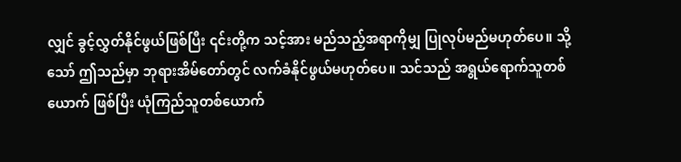လျှင် ခွင့်လွှတ်နိုင်ဖွယ်ဖြစ်ပြီး ၎င်းတို့က သင့်အား မည်သည့်အရာကိုမျှ ပြုလုပ်မည်မဟုတ်ပေ။ သို့သော် ဤသည်မှာ ဘုရားအိမ်တော်တွင် လက်ခံနိုင်ဖွယ်မဟုတ်ပေ။ သင်သည် အရွယ်ရောက်သူတစ်ယောက် ဖြစ်ပြီး ယုံကြည်သူတစ်ယောက်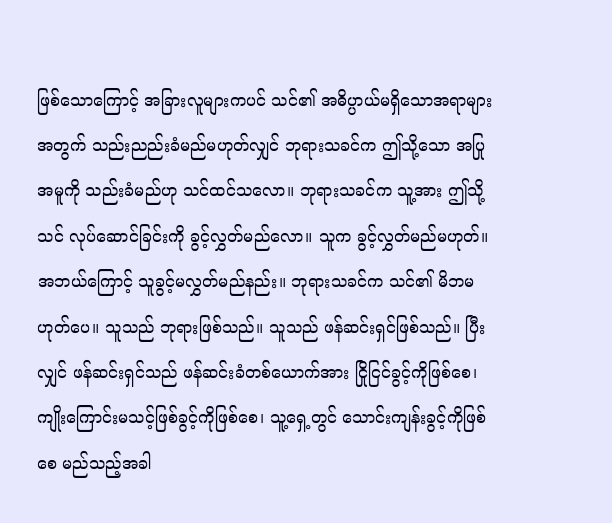ဖြစ်သောကြောင့် အခြားလူများကပင် သင်၏ အဓိပ္ပာယ်မရှိသောအရာများအတွက် သည်းညည်းခံမည်မဟုတ်လျှင် ဘုရားသခင်က ဤသို့သော အပြုအမူကို သည်းခံမည်ဟု သင်ထင်သလော။ ဘုရားသခင်က သူ့အား ဤသို့ သင် လုပ်ဆောင်ခြင်းကို ခွင့်လွှတ်မည်လော။ သူက ခွင့်လွှတ်မည်မဟုတ်။ အဘယ်ကြောင့် သူခွင့်မလွှတ်မည်နည်း။ ဘုရားသခင်က သင်၏ မိဘမဟုတ်ပေ။ သူသည် ဘုရားဖြစ်သည်။ သူသည် ဖန်ဆင်းရှင်ဖြစ်သည်။ ပြီးလျှင် ဖန်ဆင်းရှင်သည် ဖန်ဆင်းခံတစ်ယောက်အား ငြိုငြင်ခွင့်ကိုဖြစ်စေ၊ ကျိုးကြောင်းမသင့်ဖြစ်ခွင့်ကိုဖြစ်စေ၊ သူ့ရှေ့တွင် သောင်းကျန်းခွင့်ကိုဖြစ်စေ မည်သည့်အခါ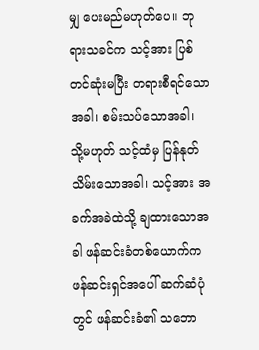မျှ ပေးမည်မဟုတ်ပေ။ ဘုရားသခင်က သင့်အား ပြစ်တင်ဆုံးမပြီး တရားစီရင်သောအခါ၊ စမ်းသပ်သောအခါ၊ သို့မဟုတ် သင့်ထံမှ ပြန်နုတ်သိမ်းသောအခါ၊ သင့်အား အခက်အခဲထဲသို့ ချထားသောအခါ ဖန်ဆင်းခံတစ်ယောက်က ဖန်ဆင်းရှင်အပေါ် ဆက်ဆံပုံတွင် ဖန်ဆင်းခံ၏ သဘော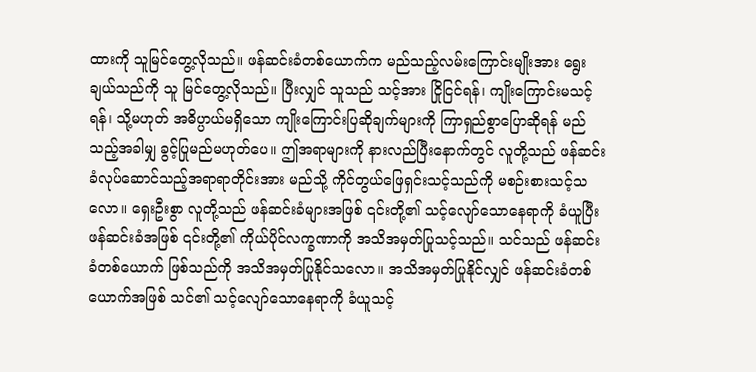ထားကို သူမြင်တွေ့လိုသည်။ ဖန်ဆင်းခံတစ်ယောက်က မည်သည့်လမ်းကြောင်းမျိုးအား ရွေးချယ်သည်ကို သူ မြင်တွေ့လိုသည်။ ပြီးလျှင် သူသည် သင့်အား ငြိုငြင်ရန်၊ ကျိုးကြောင်းမသင့်ရန်၊ သို့မဟုတ် အဓိပ္ပာယ်မရှိသော ကျိုးကြောင်းပြဆိုချက်များကို ကြာရှည်စွာပြောဆိုရန် မည်သည့်အခါမျှ ခွင့်ပြုမည်မဟုတ်ပေ။ ဤအရာများကို နားလည်ပြီးနောက်တွင် လူတို့သည် ဖန်ဆင်းခံလုပ်ဆောင်သည့်အရာရာတိုင်းအား မည်သို့ ကိုင်တွယ်ဖြေရှင်းသင့်သည်ကို မစဉ်းစားသင့်သလော။ ရှေးဦးစွာ လူတို့သည် ဖန်ဆင်းခံများအဖြစ် ၎င်းတို့၏ သင့်လျော်သောနေရာကို ခံယူပြီး ဖန်ဆင်းခံအဖြစ် ၎င်းတို့၏ ကိုယ်ပိုင်လက္ခဏာကို အသိအမှတ်ပြုသင့်သည်။ သင်သည် ဖန်ဆင်းခံတစ်ယောက် ဖြစ်သည်ကို အသိအမှတ်ပြုနိုင်သလော။ အသိအမှတ်ပြုနိုင်လျှင် ဖန်ဆင်းခံတစ်ယောက်အဖြစ် သင်၏ သင့်လျော်သောနေရာကို ခံယူသင့်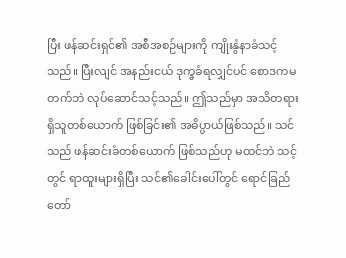ပြီး ဖန်ဆင်းရှင်၏ အစီအစဉ်များကို ကျိုးနွံနာခံသင့်သည်။ ပြီးလျင် အနည်းငယ် ဒုက္ခခံရလျှင်ပင် စောဒကမတက်ဘဲ လုပ်ဆောင်သင့်သည်။ ဤသည်မှာ အသိတရားရှိသူတစ်ယောက် ဖြစ်ခြင်း၏ အဓိပ္ပာယ်ဖြစ်သည်။ သင်သည် ဖန်ဆင်းခံတစ်ယောက် ဖြစ်သည်ဟု မထင်ဘဲ သင့်တွင် ရာထူးများရှိပြီး သင်၏ခေါင်းပေါ်တွင် ရောင်ခြည်တော်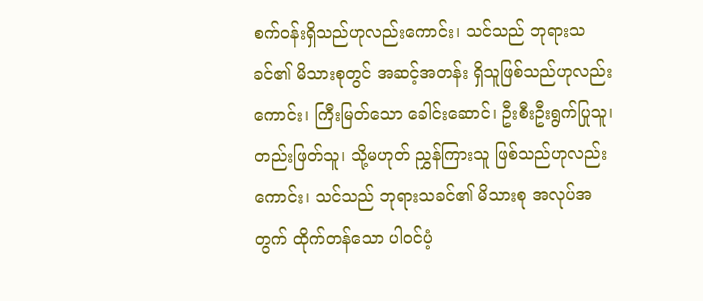စက်ဝန်းရှိသည်ဟုလည်းကောင်း၊ သင်သည် ဘုရားသခင်၏ မိသားစုတွင် အဆင့်အတန်း ရှိသူဖြစ်သည်ဟုလည်းကောင်း၊ ကြီးမြတ်သော ခေါင်းဆောင်၊ ဦးစီးဦးရွက်ပြုသူ၊ တည်းဖြတ်သူ၊ သို့မဟုတ် ညွှန်ကြားသူ ဖြစ်သည်ဟုလည်းကောင်း၊ သင်သည် ဘုရားသခင်၏ မိသားစု အလုပ်အတွက် ထိုက်တန်သော ပါဝင်ပံ့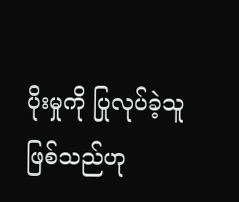ပိုးမှုကို ပြုလုပ်ခဲ့သူဖြစ်သည်ဟု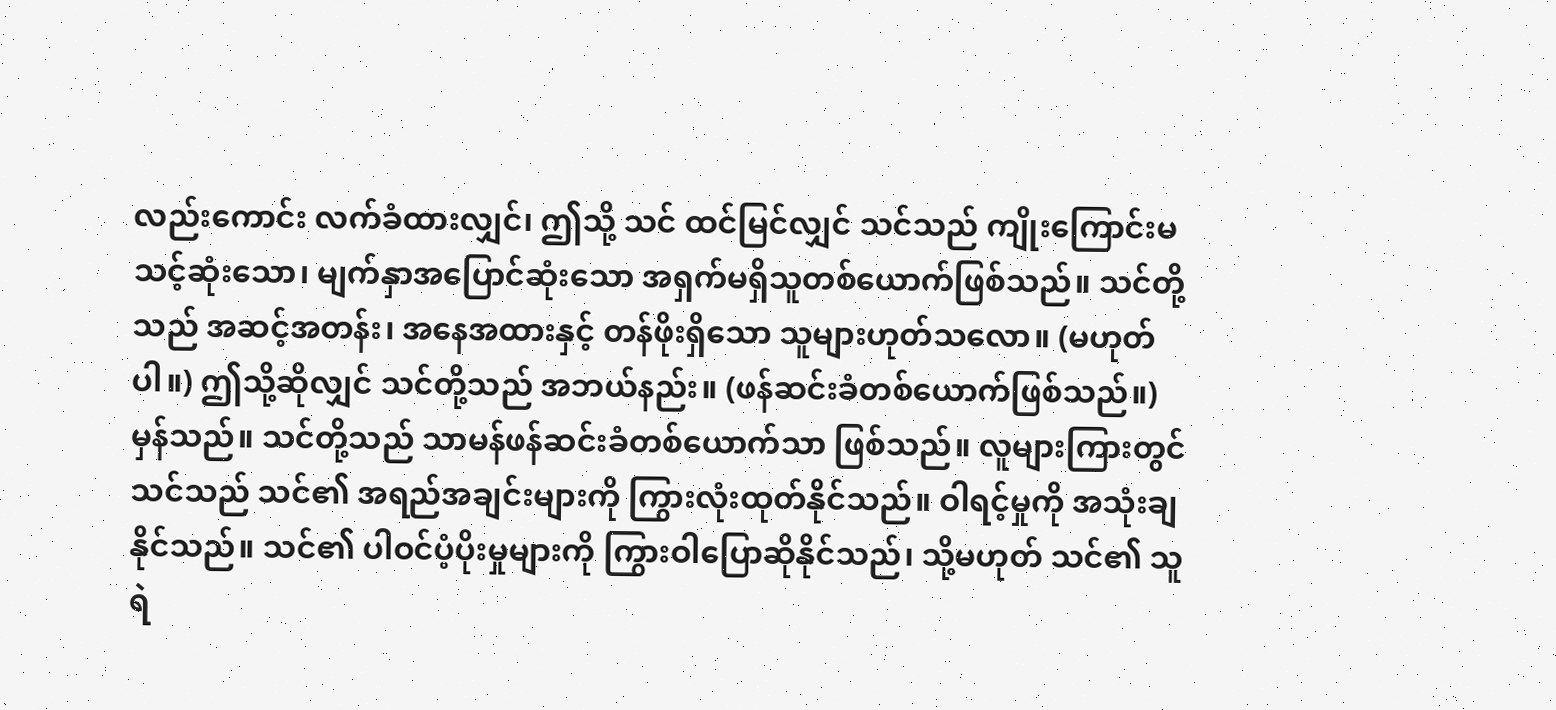လည်းကောင်း လက်ခံထားလျှင်၊ ဤသို့ သင် ထင်မြင်လျှင် သင်သည် ကျိုးကြောင်းမသင့်ဆုံးသော၊ မျက်နှာအပြောင်ဆုံးသော အရှက်မရှိသူတစ်ယောက်ဖြစ်သည်။ သင်တို့သည် အဆင့်အတန်း၊ အနေအထားနှင့် တန်ဖိုးရှိသော သူများဟုတ်သလော။ (မဟုတ်ပါ။) ဤသို့ဆိုလျှင် သင်တို့သည် အဘယ်နည်း။ (ဖန်ဆင်းခံတစ်ယောက်ဖြစ်သည်။) မှန်သည်။ သင်တို့သည် သာမန်ဖန်ဆင်းခံတစ်ယောက်သာ ဖြစ်သည်။ လူများကြားတွင် သင်သည် သင်၏ အရည်အချင်းများကို ကြွားလုံးထုတ်နိုင်သည်။ ဝါရင့်မှုကို အသုံးချနိုင်သည်။ သင်၏ ပါဝင်ပံ့ပိုးမှုများကို ကြွားဝါပြောဆိုနိုင်သည်၊ သို့မဟုတ် သင်၏ သူရဲ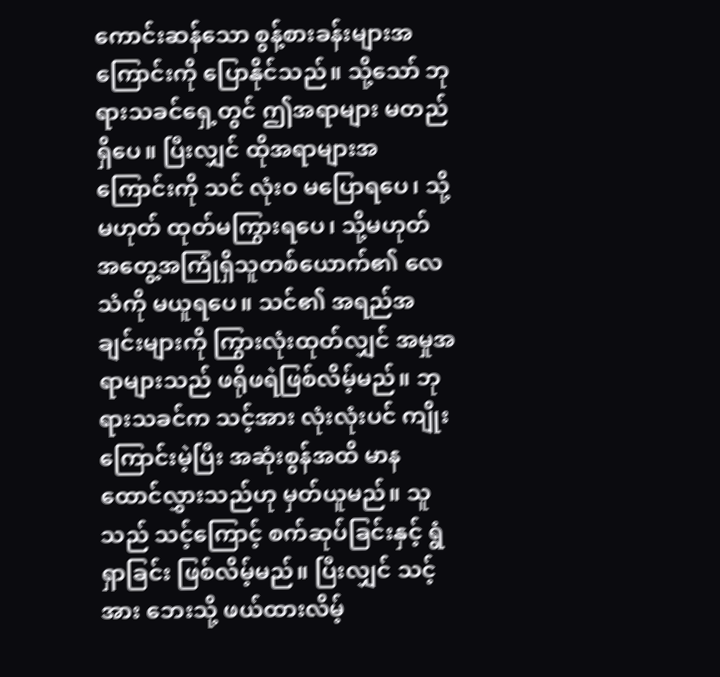ကောင်းဆန်သော စွန့်စားခန်းများအကြောင်းကို ပြောနိုင်သည်။ သို့သော် ဘုရားသခင်ရှေ့တွင် ဤအရာများ မတည်ရှိပေ။ ပြီးလျှင် ထိုအရာများအကြောင်းကို သင် လုံးဝ မပြောရပေ၊ သို့မဟုတ် ထုတ်မကြွားရပေ၊ သို့မဟုတ် အတွေ့အကြုံရှိသူတစ်ယောက်၏ လေသံကို မယူရပေ။ သင်၏ အရည်အချင်းများကို ကြွားလုံးထုတ်လျှင် အမှုအရာများသည် ဖရိုဖရဲဖြစ်လိမ့်မည်။ ဘုရားသခင်က သင့်အား လုံးလုံးပင် ကျိုးကြောင်းမဲ့ပြီး အဆုံးစွန်အထိ မာနထောင်လွှားသည်ဟု မှတ်ယူမည်။ သူသည် သင့်ကြောင့် စက်ဆုပ်ခြင်းနှင့် ရွံရှာခြင်း ဖြစ်လိမ့်မည်။ ပြီးလျှင် သင့်အား ဘေးသို့ ဖယ်ထားလိမ့်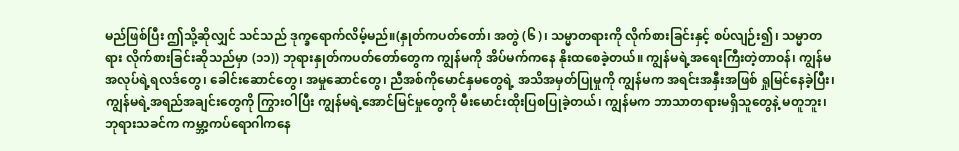မည်ဖြစ်ပြီး ဤသို့ဆိုလျှင် သင်သည် ဒုက္ခရောက်လိမ့်မည်။(နှုတ်ကပတ်တော်၊ အတွဲ (၆)၊ သမ္မာတရားကို လိုက်စားခြင်းနှင့် စပ်လျဉ်း၍၊ သမ္မာတရား လိုက်စားခြင်းဆိုသည်မှာ (၁၁)) ဘုရားနှုတ်ကပတ်တော်တွေက ကျွန်မကို အိပ်မက်ကနေ နိုးထစေခဲ့တယ်။ ကျွန်မရဲ့အရေးကြီးတဲ့တာဝန်၊ ကျွန်မအလုပ်ရဲ့ရလဒ်တွေ၊ ခေါင်းဆောင်တွေ၊ အမှုဆောင်တွေ၊ ညီအစ်ကိုမောင်နှမတွေရဲ့ အသိအမှတ်ပြုမှုကို ကျွန်မက အရင်းအနှီးအဖြစ် ရှုမြင်နေခဲ့ပြီး၊ ကျွန်မရဲ့အရည်အချင်းတွေကို ကြွားဝါပြီး ကျွန်မရဲ့အောင်မြင်မှုတွေကို မီးမောင်းထိုးပြစပြုခဲ့တယ်၊ ကျွန်မက ဘာသာတရားမရှိသူတွေနဲ့ မတူဘူး၊ ဘုရားသခင်က ကမ္ဘာ့ကပ်ရောဂါကနေ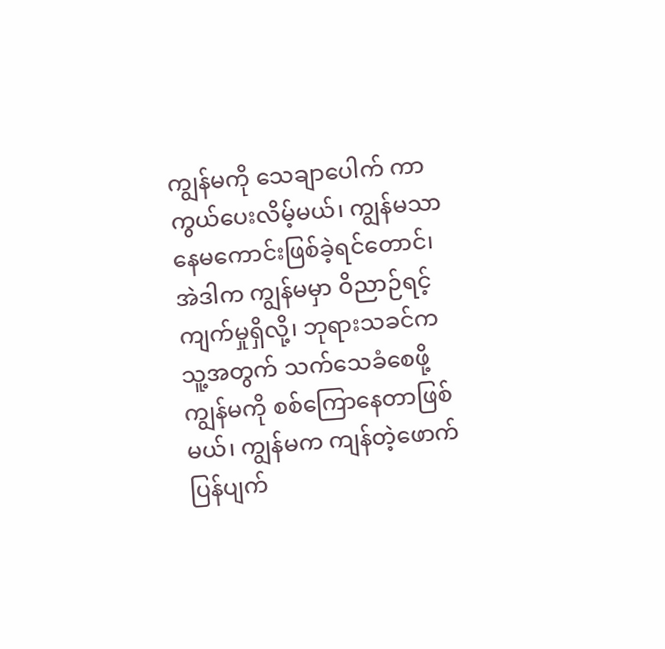ကျွန်မကို သေချာပေါက် ကာကွယ်ပေးလိမ့်မယ်၊ ကျွန်မသာ နေမကောင်းဖြစ်ခဲ့ရင်တောင်၊ အဲဒါက ကျွန်မမှာ ဝိညာဉ်ရင့်ကျက်မှုရှိလို့၊ ဘုရားသခင်က သူ့အတွက် သက်သေခံစေဖို့ ကျွန်မကို စစ်ကြောနေတာဖြစ်မယ်၊ ကျွန်မက ကျန်တဲ့ဖောက်ပြန်ပျက်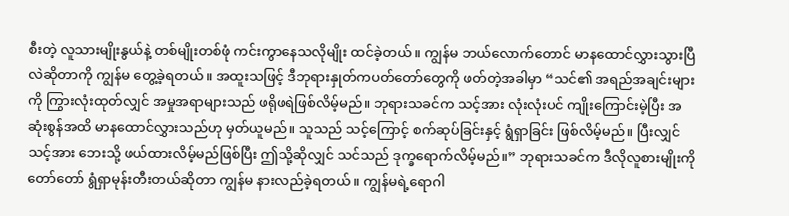စီးတဲ့ လူသားမျိုးနွယ်နဲ့ တစ်မျိုးတစ်ဖုံ ကင်းကွာနေသလိုမျိုး ထင်ခဲ့တယ်။ ကျွန်မ ဘယ်လောက်တောင် မာနထောင်လွှားသွားပြီလဲဆိုတာကို ကျွန်မ တွေ့ခဲ့ရတယ်။ အထူးသဖြင့် ဒီဘုရားနှုတ်ကပတ်တော်တွေကို ဖတ်တဲ့အခါမှာ “သင်၏ အရည်အချင်းများကို ကြွားလုံးထုတ်လျှင် အမှုအရာများသည် ဖရိုဖရဲဖြစ်လိမ့်မည်။ ဘုရားသခင်က သင့်အား လုံးလုံးပင် ကျိုးကြောင်းမဲ့ပြီး အဆုံးစွန်အထိ မာနထောင်လွှားသည်ဟု မှတ်ယူမည်။ သူသည် သင့်ကြောင့် စက်ဆုပ်ခြင်းနှင့် ရွံရှာခြင်း ဖြစ်လိမ့်မည်။ ပြီးလျှင် သင့်အား ဘေးသို့ ဖယ်ထားလိမ့်မည်ဖြစ်ပြီး ဤသို့ဆိုလျှင် သင်သည် ဒုက္ခရောက်လိမ့်မည်။” ဘုရားသခင်က ဒီလိုလူစားမျိုးကို တော်တော် ရွံရှာမုန်းတီးတယ်ဆိုတာ ကျွန်မ နားလည်ခဲ့ရတယ်။ ကျွန်မရဲ့ရောဂါ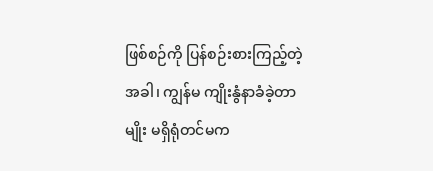ဖြစ်စဉ်ကို ပြန်စဉ်းစားကြည့်တဲ့အခါ၊ ကျွန်မ ကျိုးနွံနာခံခဲ့တာမျိုး မရှိရုံတင်မက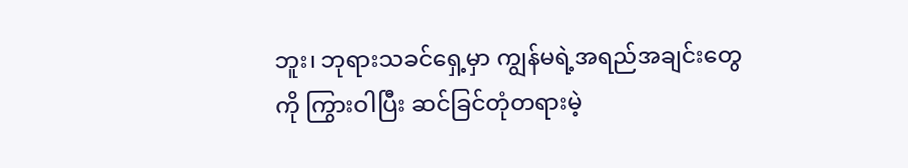ဘူး၊ ဘုရားသခင်ရှေ့မှာ ကျွန်မရဲ့အရည်အချင်းတွေကို ကြွားဝါပြီး ဆင်ခြင်တုံတရားမဲ့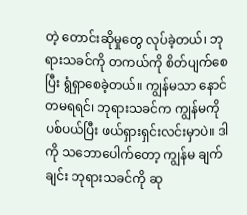တဲ့ တောင်းဆိုမှုတွေ လုပ်ခဲ့တယ်၊ ဘုရားသခင်ကို တကယ်ကို စိတ်ပျက်စေပြီး ရွံရှာစေခဲ့တယ်။ ကျွန်မသာ နောင်တမရရင်၊ ဘုရားသခင်က ကျွန်မကို ပစ်ပယ်ပြီး ဖယ်ရှားရှင်းလင်းမှာပဲ။ ဒါကို သဘောပေါက်တော့ ကျွန်မ ချက်ချင်း ဘုရားသခင်ကို ဆု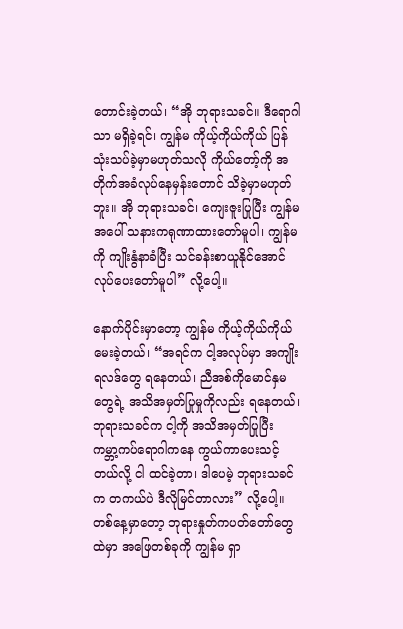တောင်းခဲ့တယ်၊ “အို ဘုရားသခင်။ ဒီရောဂါသာ မရှိခဲ့ရင်၊ ကျွန်မ ကိုယ့်ကိုယ်ကိုယ် ပြန်သုံးသပ်ခဲ့မှာမဟုတ်သလို ကိုယ်တော့်ကို အတိုက်အခံလုပ်နေမှန်းတောင် သိခဲ့မှာမဟုတ်ဘူး။ အို ဘုရားသခင်၊ ကျေးဇူးပြုပြီး ကျွန်မအပေါ် သနားကရုဏာထားတော်မူပါ၊ ကျွန်မကို ကျိုးနွံနာခံပြီး သင်ခန်းစာယူနိုင်အောင် လုပ်ပေးတော်မူပါ” လို့ပေါ့။

နောက်ပိုင်းမှာတော့ ကျွန်မ ကိုယ့်ကိုယ်ကိုယ် မေးခဲ့တယ်၊ “အရင်က ငါ့အလုပ်မှာ အကျိုးရလဒ်တွေ ရနေတယ်၊ ညီအစ်ကိုမောင်နှမတွေရဲ့ အသိအမှတ်ပြုမှုကိုလည်း ရနေတယ်၊ ဘုရားသခင်က ငါ့ကို အသိအမှတ်ပြုပြီး ကမ္ဘာ့ကပ်ရောဂါကနေ ကွယ်ကာပေးသင့်တယ်လို့ ငါ ထင်ခဲ့တာ၊ ဒါပေမဲ့ ဘုရားသခင်က တကယ်ပဲ ဒီလိုမြင်တာလား” လို့ပေါ့။ တစ်နေ့မှာတော့ ဘုရားနှုတ်ကပတ်တော်တွေထဲမှာ အဖြေတစ်ခုကို ကျွန်မ ရှာ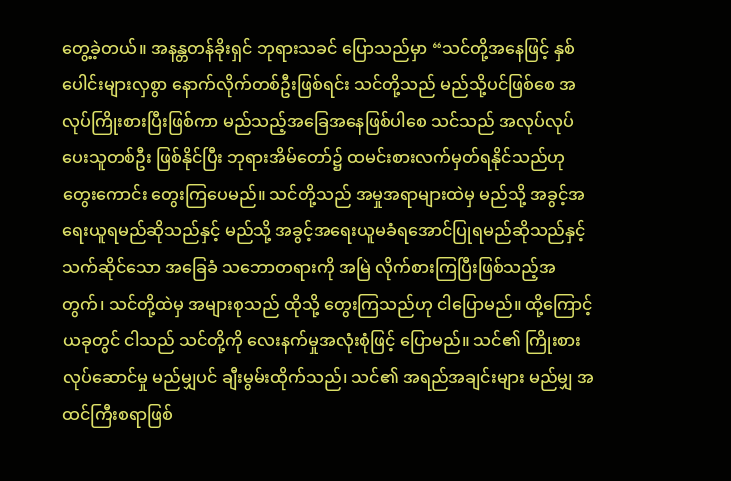တွေ့ခဲ့တယ်။ အနန္တတန်ခိုးရှင် ဘုရားသခင် ပြောသည်မှာ “သင်တို့အနေဖြင့် နှစ်ပေါင်းများလှစွာ နောက်လိုက်တစ်ဦးဖြစ်ရင်း သင်တို့သည် မည်သို့ပင်ဖြစ်စေ အလုပ်ကြိုးစားပြီးဖြစ်ကာ မည်သည့်အခြေအနေဖြစ်ပါစေ သင်သည် အလုပ်လုပ်ပေးသူတစ်ဦး ဖြစ်နိုင်ပြီး ဘုရားအိမ်တော်၌ ထမင်းစားလက်မှတ်ရနိုင်သည်ဟု တွေးကောင်း တွေးကြပေမည်။ သင်တို့သည် အမှုအရာများထဲမှ မည်သို့ အခွင့်အရေးယူရမည်ဆိုသည်နှင့် မည်သို့ အခွင့်အရေးယူမခံရအောင်ပြုရမည်ဆိုသည်နှင့်သက်ဆိုင်သော အခြေခံ သဘောတရားကို အမြဲ လိုက်စားကြပြီးဖြစ်သည့်အတွက်၊ သင်တို့ထဲမှ အများစုသည် ထိုသို့ တွေးကြသည်ဟု ငါပြောမည်။ ထို့ကြောင့် ယခုတွင် ငါသည် သင်တို့ကို လေးနက်မှုအလုံးစုံဖြင့် ပြောမည်။ သင်၏ ကြိုးစားလုပ်ဆောင်မှု မည်မျှပင် ချီးမွမ်းထိုက်သည်၊ သင်၏ အရည်အချင်းများ မည်မျှ အထင်ကြီးစရာဖြစ်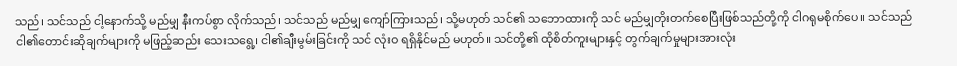သည်၊ သင်သည် ငါ့နောက်သို့ မည်မျှ နီးကပ်စွာ လိုက်သည်၊ သင်သည် မည်မျှ ကျော်ကြားသည်၊ သို့မဟုတ် သင်၏ သဘောထားကို သင် မည်မျှတိုးတက်စေပြီးဖြစ်သည်တို့ကို ငါဂရုမစိုက်ပေ။ သင်သည် ငါ၏တောင်းဆိုချက်များကို မဖြည့်ဆည်း သေးသရွေ့၊ ငါ၏ချီးမွမ်းခြင်းကို သင် လုံးဝ ရရှိနိုင်မည် မဟုတ်။ သင်တို့၏ ထိုစိတ်ကူးများနှင့် တွက်ချက်မှုများအားလုံး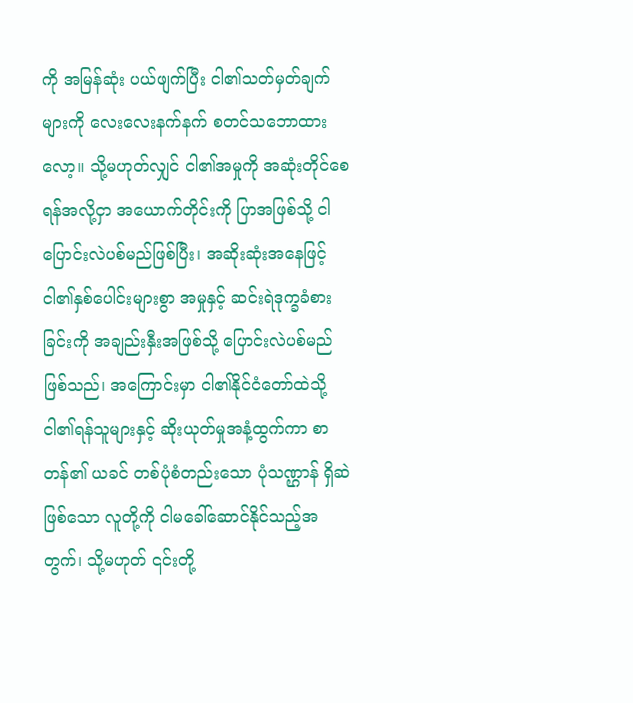ကို အမြန်ဆုံး ပယ်ဖျက်ပြီး ငါ၏သတ်မှတ်ချက်များကို လေးလေးနက်နက် စတင်သဘောထားလော့။ သို့မဟုတ်လျှင် ငါ၏အမှုကို အဆုံးတိုင်စေရန်အလို့ငှာ အယောက်တိုင်းကို ပြာအဖြစ်သို့ ငါပြောင်းလဲပစ်မည်ဖြစ်ပြီး၊ အဆိုးဆုံးအနေဖြင့် ငါ၏နှစ်ပေါင်းများစွာ အမှုနှင့် ဆင်းရဲဒုက္ခခံစားခြင်းကို အချည်းနှီးအဖြစ်သို့ ပြောင်းလဲပစ်မည် ဖြစ်သည်၊ အကြောင်းမှာ ငါ၏နိုင်ငံတော်ထဲသို့ ငါ၏ရန်သူများနှင့် ဆိုးယုတ်မှုအနံ့ထွက်ကာ စာတန်၏ ယခင် တစ်ပုံစံတည်းသော ပုံသဏ္ဌာန် ရှိဆဲဖြစ်သော လူတို့ကို ငါမခေါ်ဆောင်နိုင်သည့်အတွက်၊ သို့မဟုတ် ၎င်းတို့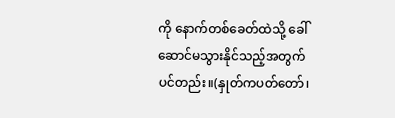ကို နောက်တစ်ခေတ်ထဲသို့ ခေါ်ဆောင်မသွားနိုင်သည့်အတွက်ပင်တည်း။(နှုတ်ကပတ်တော်၊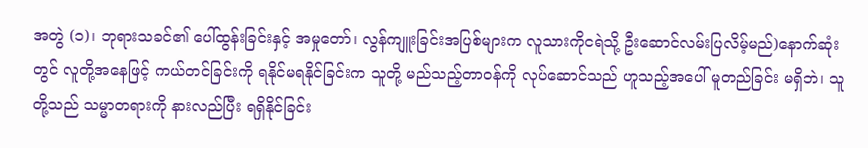အတွဲ (၁)၊ ဘုရားသခင်၏ ပေါ်ထွန်းခြင်းနှင့် အမှုတော်၊ လွန်ကျူးခြင်းအပြစ်များက လူသားကိုငရဲသို့ ဦးဆောင်လမ်းပြလိမ့်မည်)နောက်ဆုံးတွင် လူတို့အနေဖြင့် ကယ်တင်ခြင်းကို ရနိုင်မရနိုင်ခြင်းက သူတို့ မည်သည့်တာဝန်ကို လုပ်ဆောင်သည် ဟူသည့်အပေါ် မူတည်ခြင်း မရှိဘဲ၊ သူတို့သည် သမ္မာတရားကို နားလည်ပြီး ရရှိနိုင်ခြင်း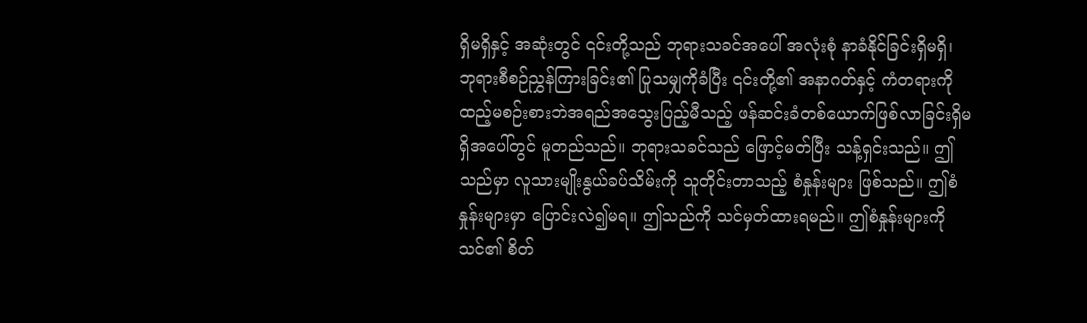ရှိမရှိနှင့် အဆုံးတွင် ၎င်းတို့သည် ဘုရားသခင်အပေါ် အလုံးစုံ နာခံနိုင်ခြင်းရှိမရှိ၊ ဘုရားစီစဉ်ညွှန်ကြားခြင်း၏ ပြုသမျှကိုခံပြီး ၎င်းတို့၏ အနာဂတ်နှင့် ကံတရားကို ထည့်မစဉ်းစားဘဲအရည်အသွေးပြည့်မီသည့် ဖန်ဆင်းခံတစ်ယောက်ဖြစ်လာခြင်းရှိမရှိအပေါ်တွင် မူတည်သည်။ ဘုရားသခင်သည် ဖြောင့်မတ်ပြီး သန့်ရှင်းသည်။ ဤသည်မှာ လူသားမျိုးနွယ်ခပ်သိမ်းကို သူတိုင်းတာသည့် စံနှုန်းများ ဖြစ်သည်။ ဤစံနှုန်းများမှာ ပြောင်းလဲ၍မရ။ ဤသည်ကို သင်မှတ်ထားရမည်။ ဤစံနှုန်းများကို သင်၏ စိတ်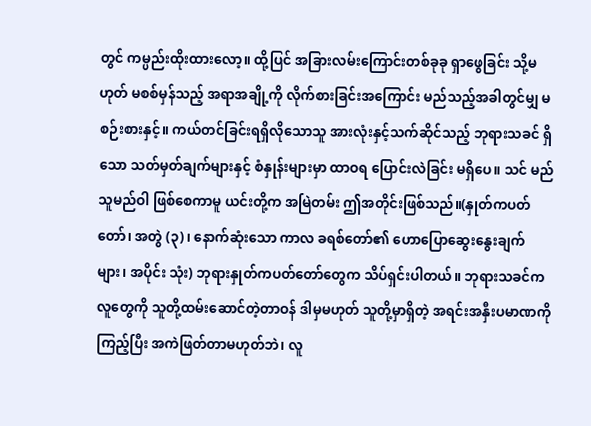တွင် ကမ္ပည်းထိုးထားလော့။ ထို့ပြင် အခြားလမ်းကြောင်းတစ်ခုခု ရှာဖွေခြင်း သို့မဟုတ် မစစ်မှန်သည့် အရာအချို့ကို လိုက်စားခြင်းအကြောင်း မည်သည့်အခါတွင်မျှ မစဉ်းစားနှင့်။ ကယ်တင်ခြင်းရရှိလိုသောသူ အားလုံးနှင့်သက်ဆိုင်သည့် ဘုရားသခင် ရှိသော သတ်မှတ်ချက်များနှင့် စံနှုန်းများမှာ ထာဝရ ပြောင်းလဲခြင်း မရှိပေ။ သင် မည်သူမည်ဝါ ဖြစ်စေကာမူ ယင်းတို့က အမြဲတမ်း ဤအတိုင်းဖြစ်သည်။(နှုတ်ကပတ်တော်၊ အတွဲ (၃)၊ နောက်ဆုံးသော ကာလ ခရစ်တော်၏ ဟောပြောဆွေးနွေးချက်များ၊ အပိုင်း သုံး) ဘုရားနှုတ်ကပတ်တော်တွေက သိပ်ရှင်းပါတယ်။ ဘုရားသခင်က လူတွေကို သူတို့ထမ်းဆောင်တဲ့တာဝန် ဒါမှမဟုတ် သူတို့မှာရှိတဲ့ အရင်းအနှီးပမာဏကိုကြည့်ပြီး အကဲဖြတ်တာမဟုတ်ဘဲ၊ လူ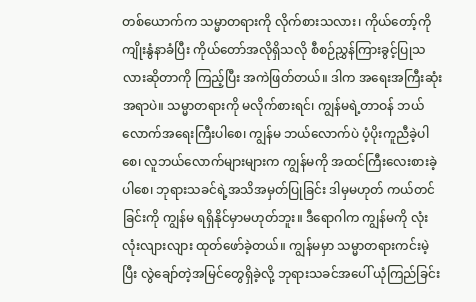တစ်ယောက်က သမ္မာတရားကို လိုက်စားသလား၊ ကိုယ်တော့်ကို ကျိုးနွံနာခံပြီး ကိုယ်တော်အလိုရှိသလို စီစဉ်ညွှန်ကြားခွင့်ပြုသလားဆိုတာကို ကြည့်ပြီး အကဲဖြတ်တယ်။ ဒါက အရေးအကြီးဆုံးအရာပဲ။ သမ္မာတရားကို မလိုက်စားရင်၊ ကျွန်မရဲ့တာဝန် ဘယ်လောက်အရေးကြီးပါစေ၊ ကျွန်မ ဘယ်လောက်ပဲ ပံ့ပိုးကူညီခဲ့ပါစေ၊ လူဘယ်လောက်များများက ကျွန်မကို အထင်ကြီးလေးစားခဲ့ပါစေ၊ ဘုရားသခင်ရဲ့အသိအမှတ်ပြုခြင်း ဒါမှမဟုတ် ကယ်တင်ခြင်းကို ကျွန်မ ရရှိနိုင်မှာမဟုတ်ဘူး။ ဒီရောဂါက ကျွန်မကို လုံးလုံးလျားလျား ထုတ်ဖော်ခဲ့တယ်။ ကျွန်မမှာ သမ္မာတရားကင်းမဲ့ပြီး လွဲချော်တဲ့အမြင်တွေရှိခဲ့လို့ ဘုရားသခင်အပေါ် ယုံကြည်ခြင်း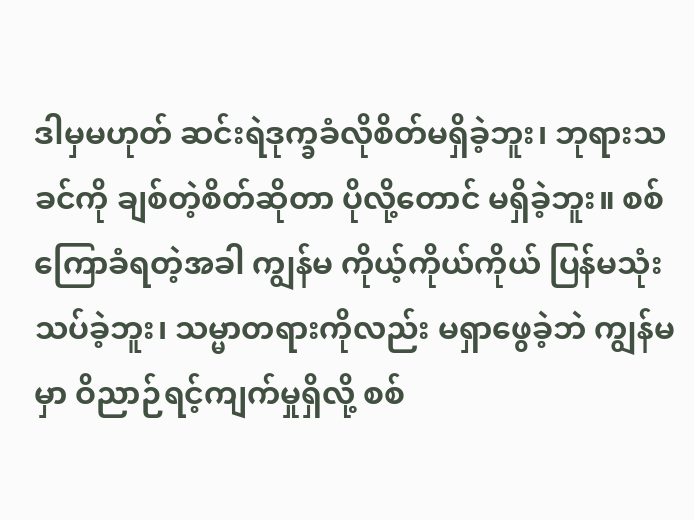ဒါမှမဟုတ် ဆင်းရဲဒုက္ခခံလိုစိတ်မရှိခဲ့ဘူး၊ ဘုရားသခင်ကို ချစ်တဲ့စိတ်ဆိုတာ ပိုလို့တောင် မရှိခဲ့ဘူး။ စစ်ကြောခံရတဲ့အခါ ကျွန်မ ကိုယ့်ကိုယ်ကိုယ် ပြန်မသုံးသပ်ခဲ့ဘူး၊ သမ္မာတရားကိုလည်း မရှာဖွေခဲ့ဘဲ ကျွန်မမှာ ဝိညာဉ်ရင့်ကျက်မှုရှိလို့ စစ်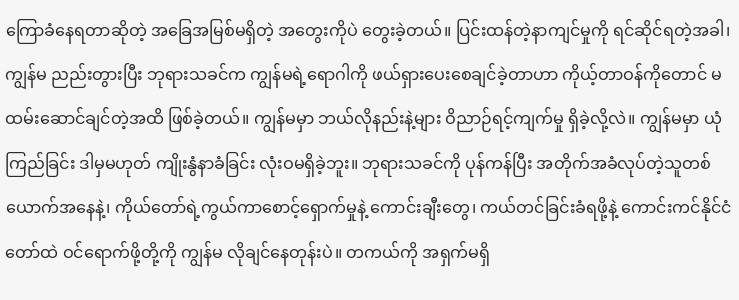ကြောခံနေရတာဆိုတဲ့ အခြေအမြစ်မရှိတဲ့ အတွေးကိုပဲ တွေးခဲ့တယ်။ ပြင်းထန်တဲ့နာကျင်မှုကို ရင်ဆိုင်ရတဲ့အခါ၊ ကျွန်မ ညည်းတွားပြီး ဘုရားသခင်က ကျွန်မရဲ့ရောဂါကို ဖယ်ရှားပေးစေချင်ခဲ့တာဟာ ကိုယ့်တာဝန်ကိုတောင် မထမ်းဆောင်ချင်တဲ့အထိ ဖြစ်ခဲ့တယ်။ ကျွန်မမှာ ဘယ်လိုနည်းနဲ့များ ဝိညာဉ်ရင့်ကျက်မှု ရှိခဲ့လို့လဲ။ ကျွန်မမှာ ယုံကြည်ခြင်း ဒါမှမဟုတ် ကျိုးနွံနာခံခြင်း လုံးဝမရှိခဲ့ဘူး။ ဘုရားသခင်ကို ပုန်ကန်ပြီး အတိုက်အခံလုပ်တဲ့သူတစ်ယောက်အနေနဲ့၊ ကိုယ်တော်ရဲ့ကွယ်ကာစောင့်ရှောက်မှုနဲ့ ကောင်းချီးတွေ၊ ကယ်တင်ခြင်းခံရဖို့နဲ့ ကောင်းကင်နိုင်ငံတော်ထဲ ဝင်ရောက်ဖို့တို့ကို ကျွန်မ လိုချင်နေတုန်းပဲ။ တကယ်ကို အရှက်မရှိ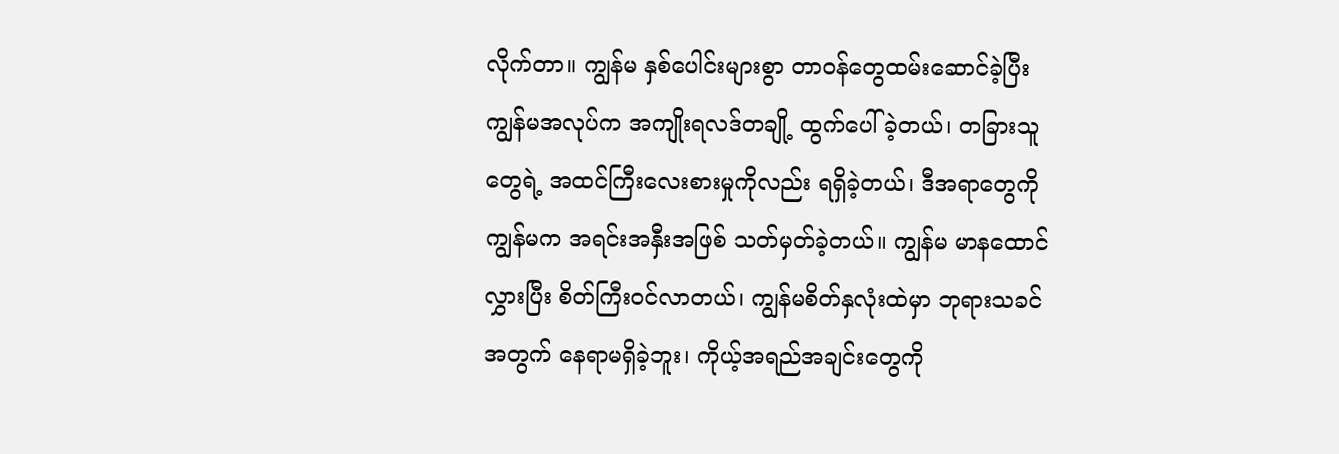လိုက်တာ။ ကျွန်မ နှစ်ပေါင်းများစွာ တာဝန်တွေထမ်းဆောင်ခဲ့ပြီး ကျွန်မအလုပ်က အကျိုးရလဒ်တချို့ ထွက်ပေါ်ခဲ့တယ်၊ တခြားသူတွေရဲ့ အထင်ကြီးလေးစားမှုကိုလည်း ရရှိခဲ့တယ်၊ ဒီအရာတွေကို ကျွန်မက အရင်းအနှီးအဖြစ် သတ်မှတ်ခဲ့တယ်။ ကျွန်မ မာနထောင်လွှားပြီး စိတ်ကြီးဝင်လာတယ်၊ ကျွန်မစိတ်နှလုံးထဲမှာ ဘုရားသခင်အတွက် နေရာမရှိခဲ့ဘူး၊ ကိုယ့်အရည်အချင်းတွေကို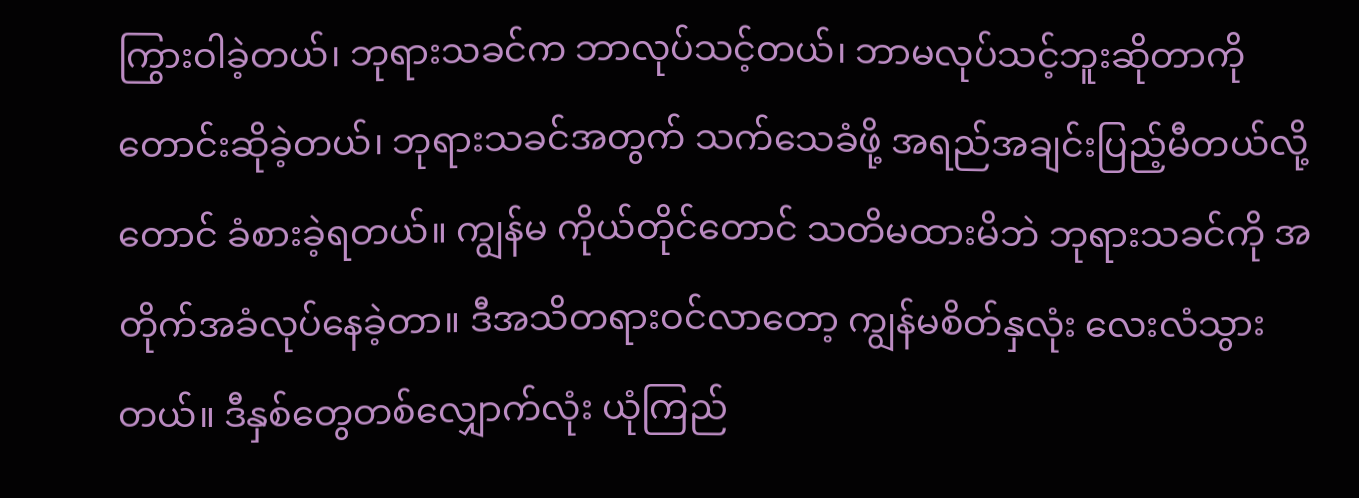ကြွားဝါခဲ့တယ်၊ ဘုရားသခင်က ဘာလုပ်သင့်တယ်၊ ဘာမလုပ်သင့်ဘူးဆိုတာကို တောင်းဆိုခဲ့တယ်၊ ဘုရားသခင်အတွက် သက်သေခံဖို့ အရည်အချင်းပြည့်မီတယ်လို့တောင် ခံစားခဲ့ရတယ်။ ကျွန်မ ကိုယ်တိုင်တောင် သတိမထားမိဘဲ ဘုရားသခင်ကို အတိုက်အခံလုပ်နေခဲ့တာ။ ဒီအသိတရားဝင်လာတော့ ကျွန်မစိတ်နှလုံး လေးလံသွားတယ်။ ဒီနှစ်တွေတစ်လျှောက်လုံး ယုံကြည်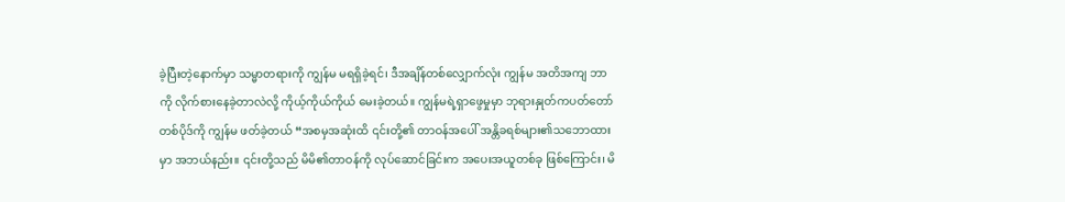ခဲ့ပြီးတဲ့နောက်မှာ သမ္မာတရားကို ကျွန်မ မရရှိခဲ့ရင်၊ ဒီအချိန်တစ်လျှောက်လုံး ကျွန်မ အတိအကျ ဘာကို လိုက်စားနေခဲ့တာလဲလို့ ကိုယ့်ကိုယ်ကိုယ် မေးခဲ့တယ်။ ကျွန်မရဲ့ရှာဖွေမှုမှာ ဘုရားနှုတ်ကပတ်တော်တစ်ပိုဒ်ကို ကျွန်မ ဖတ်ခဲ့တယ် “အစမှအဆုံးထိ ၎င်းတို့၏ တာဝန်အပေါ် အန္တိခရစ်များ၏သဘောထားမှာ အဘယ်နည်း။ ၎င်းတို့သည် မိမိ၏တာဝန်ကို လုပ်ဆောင်ခြင်းက အပေးအယူတစ်ခု ဖြစ်ကြောင်း၊ မိ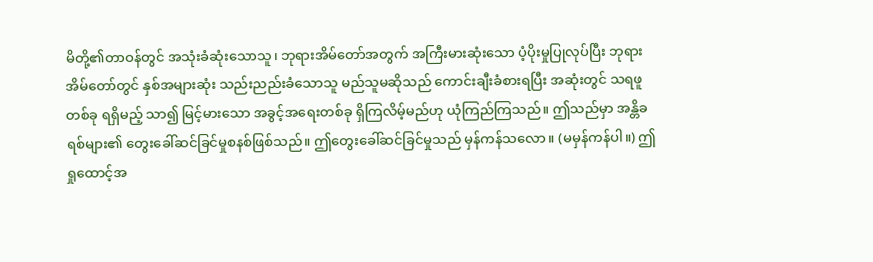မိတို့၏တာဝန်တွင် အသုံးခံဆုံးသောသူ၊ ဘုရားအိမ်တော်အတွက် အကြီးမားဆုံးသော ပံ့ပိုးမှုပြုလုပ်ပြီး ဘုရားအိမ်တော်တွင် နှစ်အများဆုံး သည်းညည်းခံသောသူ မည်သူမဆိုသည် ကောင်းချီးခံစားရပြီး အဆုံးတွင် သရဖူတစ်ခု ရရှိမည့် သာ၍ မြင့်မားသော အခွင့်အရေးတစ်ခု ရှိကြလိမ့်မည်ဟု ယုံကြည်ကြသည်။ ဤသည်မှာ အန္တိခရစ်များ၏ တွေးခေါ်ဆင်ခြင်မှုစနစ်ဖြစ်သည်။ ဤတွေးခေါ်ဆင်ခြင်မှုသည် မှန်ကန်သလော။ (မမှန်ကန်ပါ။) ဤရှုထောင့်အ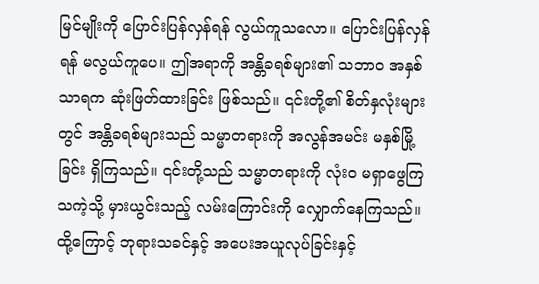မြင်မျိုးကို ပြောင်းပြန်လှန်ရန် လွယ်ကူသလော။ ပြောင်းပြန်လှန်ရန် မလွယ်ကူပေ။ ဤအရာကို အန္တိခရစ်များ၏ သဘာဝ အနှစ်သာရက ဆုံးဖြတ်ထားခြင်း ဖြစ်သည်။ ၎င်းတို့၏ စိတ်နှလုံးများတွင် အန္တိခရစ်များသည် သမ္မာတရားကို အလွန်အမင်း မနှစ်မြို့ခြင်း ရှိကြသည်။ ၎င်းတို့သည် သမ္မာတရားကို လုံးဝ မရှာဖွေကြသကဲ့သို့ မှားယွင်းသည့် လမ်းကြောင်းကို လျှောက်နေကြသည်။ ထို့ကြောင့် ဘုရားသခင်နှင့် အပေးအယူလုပ်ခြင်းနှင့်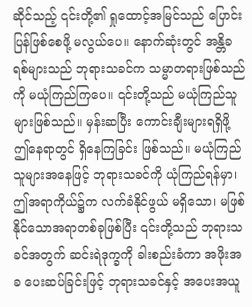ဆိုင်သည့် ၎င်းတို့၏ ရှုထောင့်အမြင်သည် ပြောင်းပြန်ဖြစ်စေဖို့ မလွယ်ပေ။ နောက်ဆုံးတွင် အန္တိခရစ်များသည် ဘုရားသခင်က သမ္မာတရားဖြစ်သည်ကို မယုံကြည်ကြပေ။ ၎င်းတို့သည် မယုံကြည်သူများဖြစ်သည်။ မှန်းဆပြီး ကောင်းချီးများရရှိဖို့ ဤနေရာတွင် ရှိနေကြခြင်း ဖြစ်သည်။ မယုံကြည်သူများအနေဖြင့် ဘုရားသခင်ကို ယုံကြည်ရန်မှာ၊ ဤအရာကိုယ်၌က လက်ခံနိုင်ဖွယ် မရှိသော၊ မဖြစ်နိုင်သောအရာတစ်ခုဖြစ်ပြီး ၎င်းတို့သည် ဘုရားသခင်အတွက် ဆင်းရဲဒုက္ခကို ခါးစည်းခံကာ အဖိုးအခ ပေးဆပ်ခြင်းဖြင့် ဘုရားသခင်နှင့် အပေးအယူ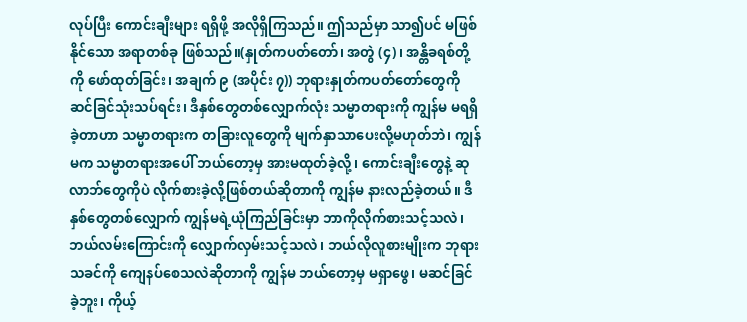လုပ်ပြီး ကောင်းချီးများ ရရှိဖို့ အလိုရှိကြသည်။ ဤသည်မှာ သာ၍ပင် မဖြစ်နိုင်သော အရာတစ်ခု ဖြစ်သည်။(နှုတ်ကပတ်တော်၊ အတွဲ (၄)၊ အန္တိခရစ်တို့ကို ဖော်ထုတ်ခြင်း၊ အချက် ၉ (အပိုင်း ၇)) ဘုရားနှုတ်ကပတ်တော်တွေကို ဆင်ခြင်သုံးသပ်ရင်း၊ ဒီနှစ်တွေတစ်လျှောက်လုံး သမ္မာတရားကို ကျွန်မ မရရှိခဲ့တာဟာ သမ္မာတရားက တခြားလူတွေကို မျက်နှာသာပေးလို့မဟုတ်ဘဲ၊ ကျွန်မက သမ္မာတရားအပေါ် ဘယ်တော့မှ အားမထုတ်ခဲ့လို့၊ ကောင်းချီးတွေနဲ့ ဆုလာဘ်တွေကိုပဲ လိုက်စားခဲ့လို့ဖြစ်တယ်ဆိုတာကို ကျွန်မ နားလည်ခဲ့တယ်။ ဒီနှစ်တွေတစ်လျှောက် ကျွန်မရဲ့ယုံကြည်ခြင်းမှာ ဘာကိုလိုက်စားသင့်သလဲ၊ ဘယ်လမ်းကြောင်းကို လျှောက်လှမ်းသင့်သလဲ၊ ဘယ်လိုလူစားမျိုးက ဘုရားသခင်ကို ကျေနပ်စေသလဲဆိုတာကို ကျွန်မ ဘယ်တော့မှ မရှာဖွေ၊ မဆင်ခြင်ခဲ့ဘူး၊ ကိုယ့်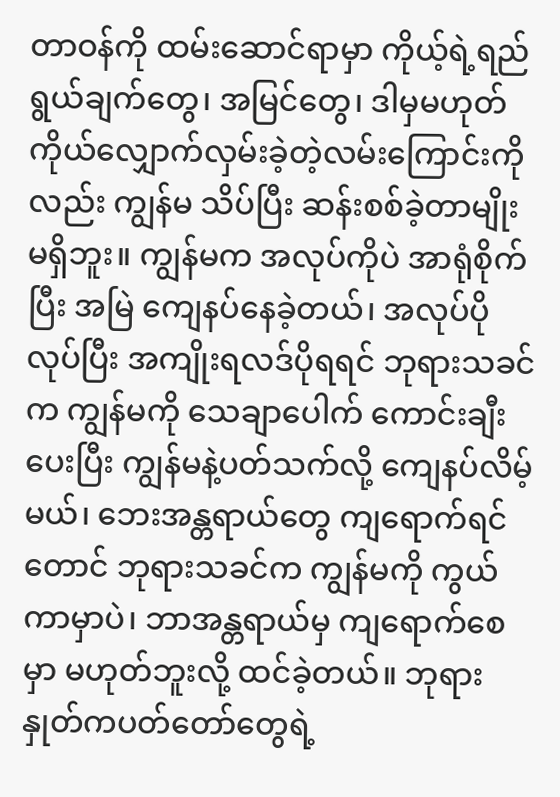တာဝန်ကို ထမ်းဆောင်ရာမှာ ကိုယ့်ရဲ့ရည်ရွယ်ချက်တွေ၊ အမြင်တွေ၊ ဒါမှမဟုတ် ကိုယ်လျှောက်လှမ်းခဲ့တဲ့လမ်းကြောင်းကိုလည်း ကျွန်မ သိပ်ပြီး ဆန်းစစ်ခဲ့တာမျိုး မရှိဘူး။ ကျွန်မက အလုပ်ကိုပဲ အာရုံစိုက်ပြီး အမြဲ ကျေနပ်နေခဲ့တယ်၊ အလုပ်ပိုလုပ်ပြီး အကျိုးရလဒ်ပိုရရင် ဘုရားသခင်က ကျွန်မကို သေချာပေါက် ကောင်းချီးပေးပြီး ကျွန်မနဲ့ပတ်သက်လို့ ကျေနပ်လိမ့်မယ်၊ ဘေးအန္တရာယ်တွေ ကျရောက်ရင်တောင် ဘုရားသခင်က ကျွန်မကို ကွယ်ကာမှာပဲ၊ ဘာအန္တရာယ်မှ ကျရောက်စေမှာ မဟုတ်ဘူးလို့ ထင်ခဲ့တယ်။ ဘုရားနှုတ်ကပတ်တော်တွေရဲ့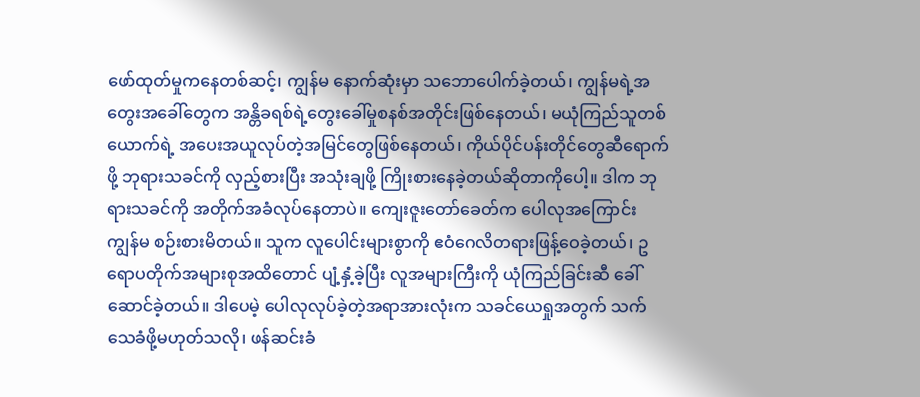ဖော်ထုတ်မှုကနေတစ်ဆင့်၊ ကျွန်မ နောက်ဆုံးမှာ သဘောပေါက်ခဲ့တယ်၊ ကျွန်မရဲ့အတွေးအခေါ်တွေက အန္တိခရစ်ရဲ့တွေးခေါ်မှုစနစ်အတိုင်းဖြစ်နေတယ်၊ မယုံကြည်သူတစ်ယောက်ရဲ့ အပေးအယူလုပ်တဲ့အမြင်တွေဖြစ်နေတယ်၊ ကိုယ်ပိုင်ပန်းတိုင်တွေဆီရောက်ဖို့ ဘုရားသခင်ကို လှည့်စားပြီး အသုံးချဖို့ ကြိုးစားနေခဲ့တယ်ဆိုတာကိုပေါ့။ ဒါက ဘုရားသခင်ကို အတိုက်အခံလုပ်နေတာပဲ။ ကျေးဇူးတော်ခေတ်က ပေါလုအကြောင်း ကျွန်မ စဉ်းစားမိတယ်။ သူက လူပေါင်းများစွာကို ဧဝံဂေလိတရားဖြန့်ဝေခဲ့တယ်၊ ဥရောပတိုက်အများစုအထိတောင် ပျံ့နှံ့ခဲ့ပြီး လူအများကြီးကို ယုံကြည်ခြင်းဆီ ခေါ်ဆောင်ခဲ့တယ်။ ဒါပေမဲ့ ပေါလုလုပ်ခဲ့တဲ့အရာအားလုံးက သခင်ယေရှုအတွက် သက်သေခံဖို့မဟုတ်သလို၊ ဖန်ဆင်းခံ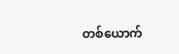တစ်ယောက်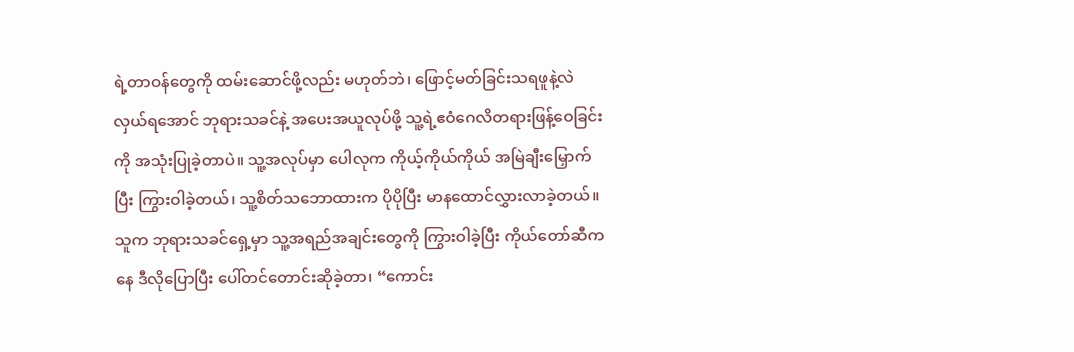ရဲ့တာဝန်တွေကို ထမ်းဆောင်ဖို့လည်း မဟုတ်ဘဲ၊ ဖြောင့်မတ်ခြင်းသရဖူနဲ့လဲလှယ်ရအောင် ဘုရားသခင်နဲ့ အပေးအယူလုပ်ဖို့ သူ့ရဲ့ဧဝံဂေလိတရားဖြန့်ဝေခြင်းကို အသုံးပြုခဲ့တာပဲ။ သူ့အလုပ်မှာ ပေါလုက ကိုယ့်ကိုယ်ကိုယ် အမြဲချီးမြှောက်ပြီး ကြွားဝါခဲ့တယ်၊ သူ့စိတ်သဘောထားက ပိုပိုပြီး မာနထောင်လွှားလာခဲ့တယ်။ သူက ဘုရားသခင်ရှေ့မှာ သူ့အရည်အချင်းတွေကို ကြွားဝါခဲ့ပြီး ကိုယ်တော်ဆီကနေ ဒီလိုပြောပြီး ပေါ်တင်တောင်းဆိုခဲ့တာ၊ “ကောင်း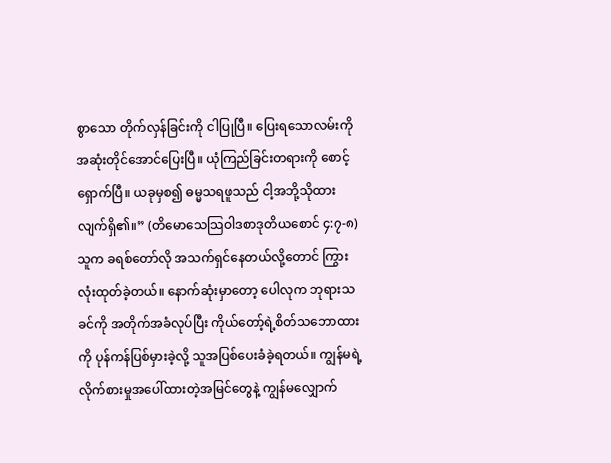စွာသော တိုက်လှန်ခြင်းကို ငါပြုပြီ။ ပြေးရသောလမ်းကို အဆုံးတိုင်အောင်ပြေးပြီ။ ယုံကြည်ခြင်းတရားကို စောင့်ရှောက်ပြီ။ ယခုမှစ၍ ဓမ္မသရဖူသည် ငါ့အဘို့သိုထားလျက်ရှိ၏။” (တိမောသေသြဝါဒစာဒုတိယစောင် ၄:၇-၈) သူက ခရစ်တော်လို အသက်ရှင်နေတယ်လို့တောင် ကြွားလုံးထုတ်ခဲ့တယ်။ နောက်ဆုံးမှာတော့ ပေါလုက ဘုရားသခင်ကို အတိုက်အခံလုပ်ပြီး ကိုယ်တော့်ရဲ့စိတ်သဘောထားကို ပုန်ကန်ပြစ်မှားခဲ့လို့ သူအပြစ်ပေးခံခဲ့ရတယ်။ ကျွန်မရဲ့လိုက်စားမှုအပေါ်ထားတဲ့အမြင်တွေနဲ့ ကျွန်မလျှောက်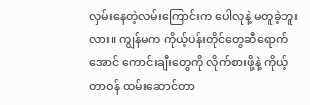လှမ်းနေတဲ့လမ်းကြောင်းက ပေါလုနဲ့ မတူခဲ့ဘူးလား။ ကျွန်မက ကိုယ့်ပန်းတိုင်တွေဆီရောက်အောင် ကောင်းချီးတွေကို လိုက်စားဖို့နဲ့ ကိုယ့်တာဝန် ထမ်းဆောင်တာ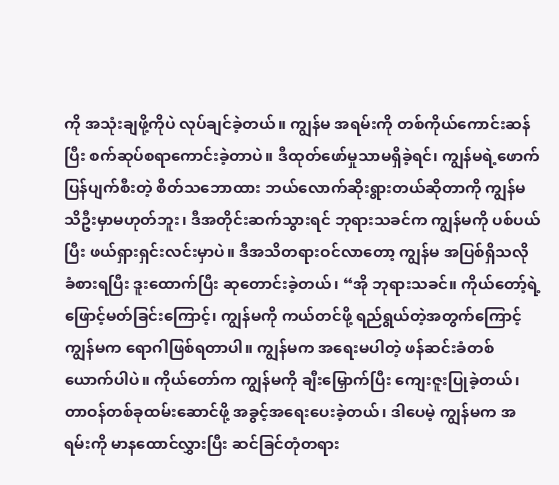ကို အသုံးချဖို့ကိုပဲ လုပ်ချင်ခဲ့တယ်။ ကျွန်မ အရမ်းကို တစ်ကိုယ်ကောင်းဆန်ပြီး စက်ဆုပ်စရာကောင်းခဲ့တာပဲ။ ဒီထုတ်ဖော်မှုသာမရှိခဲ့ရင်၊ ကျွန်မရဲ့ဖောက်ပြန်ပျက်စီးတဲ့ စိတ်သဘောထား ဘယ်လောက်ဆိုးရွားတယ်ဆိုတာကို ကျွန်မ သိဦးမှာမဟုတ်ဘူး၊ ဒီအတိုင်းဆက်သွားရင် ဘုရားသခင်က ကျွန်မကို ပစ်ပယ်ပြီး ဖယ်ရှားရှင်းလင်းမှာပဲ။ ဒီအသိတရားဝင်လာတော့ ကျွန်မ အပြစ်ရှိသလို ခံစားရပြီး ဒူးထောက်ပြီး ဆုတောင်းခဲ့တယ်၊ “အို ဘုရားသခင်။ ကိုယ်တော့်ရဲ့ ဖြောင့်မတ်ခြင်းကြောင့်၊ ကျွန်မကို ကယ်တင်ဖို့ ရည်ရွယ်တဲ့အတွက်ကြောင့် ကျွန်မက ရောဂါဖြစ်ရတာပါ။ ကျွန်မက အရေးမပါတဲ့ ဖန်ဆင်းခံတစ်ယောက်ပါပဲ။ ကိုယ်တော်က ကျွန်မကို ချီးမြှောက်ပြီး ကျေးဇူးပြုခဲ့တယ်၊ တာဝန်တစ်ခုထမ်းဆောင်ဖို့ အခွင့်အရေးပေးခဲ့တယ်၊ ဒါပေမဲ့ ကျွန်မက အရမ်းကို မာနထောင်လွှားပြီး ဆင်ခြင်တုံတရား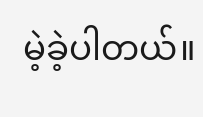မဲ့ခဲ့ပါတယ်။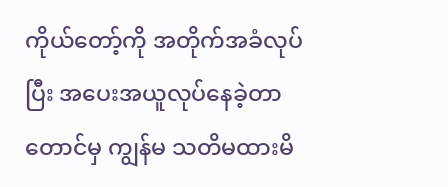ကိုယ်တော့်ကို အတိုက်အခံလုပ်ပြီး အပေးအယူလုပ်နေခဲ့တာတောင်မှ ကျွန်မ သတိမထားမိ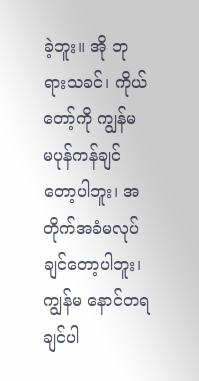ခဲ့ဘူး။ အို ဘုရားသခင်၊ ကိုယ်တော့်ကို ကျွန်မ မပုန်ကန်ချင်တော့ပါဘူး၊ အတိုက်အခံမလုပ်ချင်တော့ပါဘူး၊ ကျွန်မ နောင်တရချင်ပါ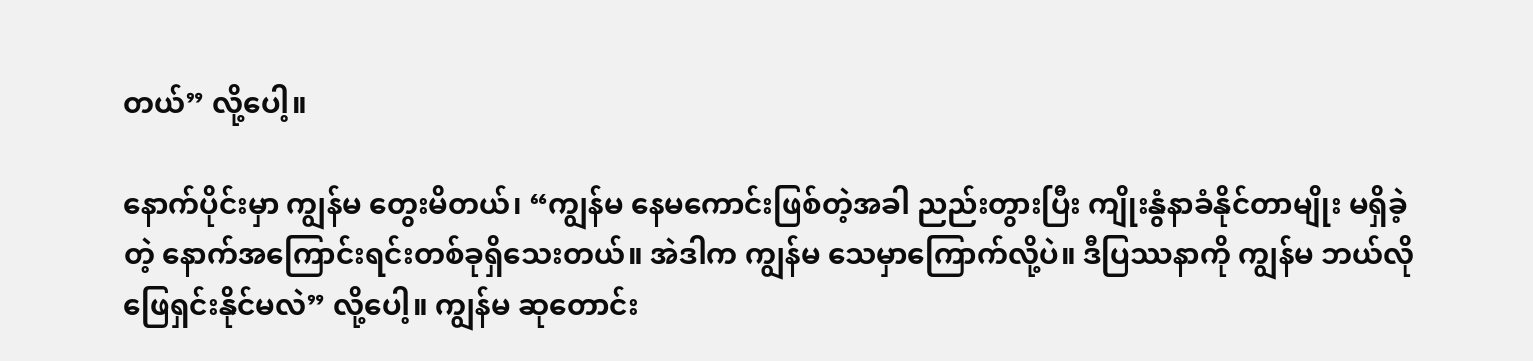တယ်” လို့ပေါ့။

နောက်ပိုင်းမှာ ကျွန်မ တွေးမိတယ်၊ “ကျွန်မ နေမကောင်းဖြစ်တဲ့အခါ ညည်းတွားပြီး ကျိုးနွံနာခံနိုင်တာမျိုး မရှိခဲ့တဲ့ နောက်အကြောင်းရင်းတစ်ခုရှိသေးတယ်။ အဲဒါက ကျွန်မ သေမှာကြောက်လို့ပဲ။ ဒီပြဿနာကို ကျွန်မ ဘယ်လိုဖြေရှင်းနိုင်မလဲ” လို့ပေါ့။ ကျွန်မ ဆုတောင်း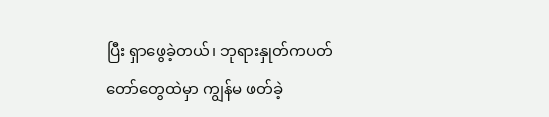ပြီး ရှာဖွေခဲ့တယ်၊ ဘုရားနှုတ်ကပတ်တော်တွေထဲမှာ ကျွန်မ ဖတ်ခဲ့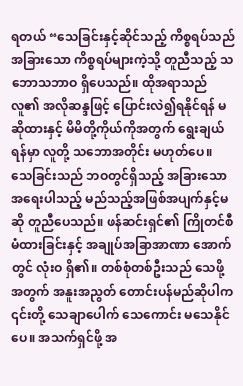ရတယ် “သေခြင်းနှင့်ဆိုင်သည့် ကိစ္စရပ်သည် အခြားသော ကိစ္စရပ်များကဲ့သို့ တူညီသည့် သဘောသဘာဝ ရှိပေသည်။ ထိုအရာသည် လူ၏ အလိုဆန္ဒဖြင့် ပြောင်းလဲ၍ရနိုင်ရန် မဆိုထားနှင့် မိမိတို့ကိုယ်ကိုအတွက် ရွေးချယ်ရန်မှာ လူတို့ သဘောအတိုင်း မဟုတ်ပေ။ သေခြင်းသည် ဘဝတွင်ရှိသည့် အခြားသော အရေးပါသည့် မည်သည့်အဖြစ်အပျက်နှင့်မဆို တူညီပေသည်။ ဖန်ဆင်းရှင်၏ ကြိုတင်စီမံထားခြင်းနှင့် အချုပ်အခြာအာဏာ အောက်တွင် လုံးဝ ရှိ၏။ တစ်စုံတစ်ဦးသည် သေဖို့အတွက် အနူးအညွတ် တောင်းပန်မည်ဆိုပါက ၎င်းတို့ သေချာပေါက် သေကောင်း မသေနိုင်ပေ။ အသက်ရှင်ဖို့ အ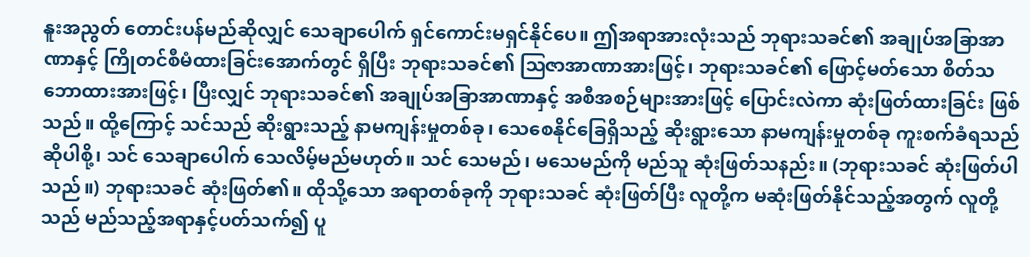နူးအညွတ် တောင်းပန်မည်ဆိုလျှင် သေချာပေါက် ရှင်ကောင်းမရှင်နိုင်ပေ။ ဤအရာအားလုံးသည် ဘုရားသခင်၏ အချုပ်အခြာအာဏာနှင့် ကြိုတင်စီမံထားခြင်းအောက်တွင် ရှိပြီး ဘုရားသခင်၏ ဩဇာအာဏာအားဖြင့်၊ ဘုရားသခင်၏ ဖြောင့်မတ်သော စိတ်သဘောထားအားဖြင့်၊ ပြီးလျှင် ဘုရားသခင်၏ အချုပ်အခြာအာဏာနှင့် အစီအစဉ်များအားဖြင့် ပြောင်းလဲကာ ဆုံးဖြတ်ထားခြင်း ဖြစ်သည်။ ထို့ကြောင့် သင်သည် ဆိုးရွားသည့် နာမကျန်းမှုတစ်ခု၊ သေစေနိုင်ခြေရှိသည့် ဆိုးရွားသော နာမကျန်းမှုတစ်ခု ကူးစက်ခံရသည်ဆိုပါစို့၊ သင် သေချာပေါက် သေလိမ့်မည်မဟုတ်။ သင် သေမည်၊ မသေမည်ကို မည်သူ ဆုံးဖြတ်သနည်း။ (ဘုရားသခင် ဆုံးဖြတ်ပါသည်။) ဘုရားသခင် ဆုံးဖြတ်၏။ ထိုသို့သော အရာတစ်ခုကို ဘုရားသခင် ဆုံးဖြတ်ပြီး လူတို့က မဆုံးဖြတ်နိုင်သည့်အတွက် လူတို့သည် မည်သည့်အရာနှင့်ပတ်သက်၍ ပူ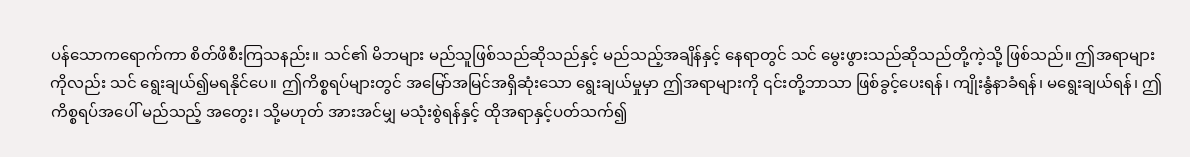ပန်သောကရောက်ကာ စိတ်ဖိစီးကြသနည်း။ သင်၏ မိဘများ မည်သူဖြစ်သည်ဆိုသည်နှင့် မည်သည့်အချိန်နှင့် နေရာတွင် သင် မွေးဖွားသည်ဆိုသည်တို့ကဲ့သို့ ဖြစ်သည်။ ဤအရာများကိုလည်း သင် ရွေးချယ်၍မရနိုင်ပေ။ ဤကိစ္စရပ်များတွင် အမြော်အမြင်အရှိဆုံးသော ရွေးချယ်မှုမှာ ဤအရာများကို ၎င်းတို့ဘာသာ ဖြစ်ခွင့်ပေးရန်၊ ကျိုးနွံနာခံရန်၊ မရွေးချယ်ရန်၊ ဤကိစ္စရပ်အပေါ် မည်သည့် အတွေး၊ သို့မဟုတ် အားအင်မျှ မသုံးစွဲရန်နှင့် ထိုအရာနှင့်ပတ်သက်၍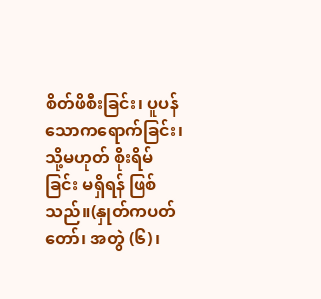စိတ်ဖိစီးခြင်း၊ ပူပန်သောကရောက်ခြင်း၊ သို့မဟုတ် စိုးရိမ်ခြင်း မရှိရန် ဖြစ်သည်။(နှုတ်ကပတ်တော်၊ အတွဲ (၆)၊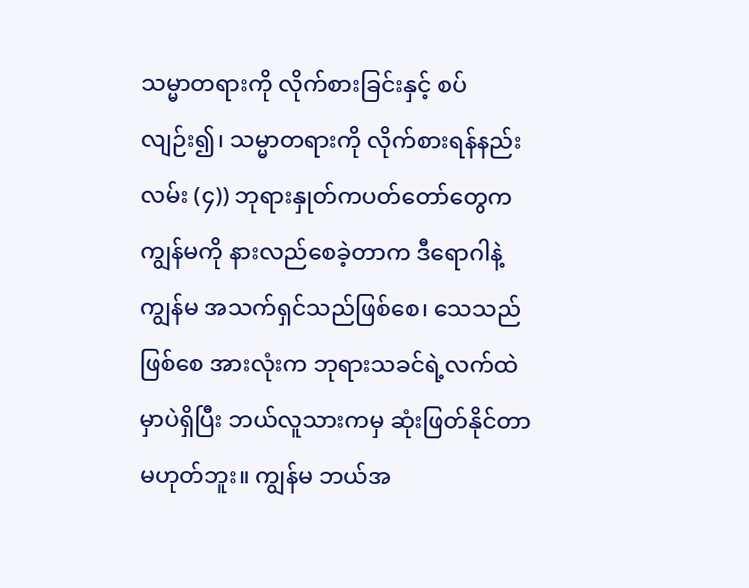သမ္မာတရားကို လိုက်စားခြင်းနှင့် စပ်လျဉ်း၍၊ သမ္မာတရားကို လိုက်စားရန်နည်းလမ်း (၄)) ဘုရားနှုတ်ကပတ်တော်တွေက ကျွန်မကို နားလည်စေခဲ့တာက ဒီရောဂါနဲ့ ကျွန်မ အသက်ရှင်သည်ဖြစ်စေ၊ သေသည်ဖြစ်စေ အားလုံးက ဘုရားသခင်ရဲ့လက်ထဲမှာပဲရှိပြီး ဘယ်လူသားကမှ ဆုံးဖြတ်နိုင်တာမဟုတ်ဘူး။ ကျွန်မ ဘယ်အ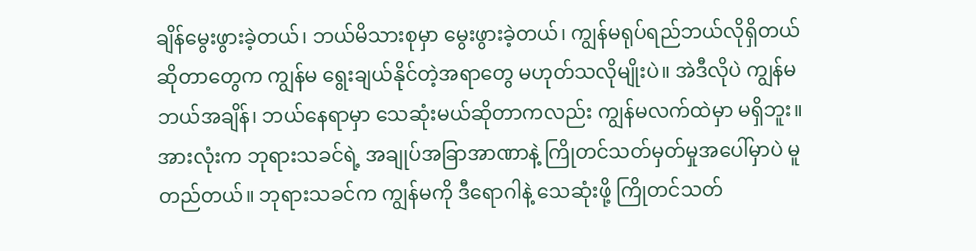ချိန်မွေးဖွားခဲ့တယ်၊ ဘယ်မိသားစုမှာ မွေးဖွားခဲ့တယ်၊ ကျွန်မရုပ်ရည်ဘယ်လိုရှိတယ်ဆိုတာတွေက ကျွန်မ ရွေးချယ်နိုင်တဲ့အရာတွေ မဟုတ်သလိုမျိုးပဲ။ အဲဒီလိုပဲ ကျွန်မ ဘယ်အချိန်၊ ဘယ်နေရာမှာ သေဆုံးမယ်ဆိုတာကလည်း ကျွန်မလက်ထဲမှာ မရှိဘူး။ အားလုံးက ဘုရားသခင်ရဲ့ အချုပ်အခြာအာဏာနဲ့ ကြိုတင်သတ်မှတ်မှုအပေါ်မှာပဲ မူတည်တယ်။ ဘုရားသခင်က ကျွန်မကို ဒီရောဂါနဲ့ သေဆုံးဖို့ ကြိုတင်သတ်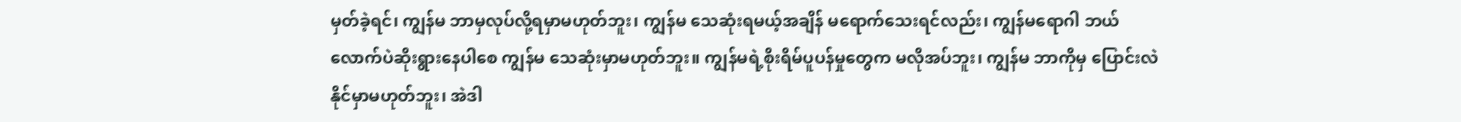မှတ်ခဲ့ရင်၊ ကျွန်မ ဘာမှလုပ်လို့ရမှာမဟုတ်ဘူး၊ ကျွန်မ သေဆုံးရမယ့်အချိန် မရောက်သေးရင်လည်း၊ ကျွန်မရောဂါ ဘယ်လောက်ပဲဆိုးရွားနေပါစေ ကျွန်မ သေဆုံးမှာမဟုတ်ဘူး။ ကျွန်မရဲ့စိုးရိမ်ပူပန်မှုတွေက မလိုအပ်ဘူး၊ ကျွန်မ ဘာကိုမှ ပြောင်းလဲနိုင်မှာမဟုတ်ဘူး၊ အဲဒါ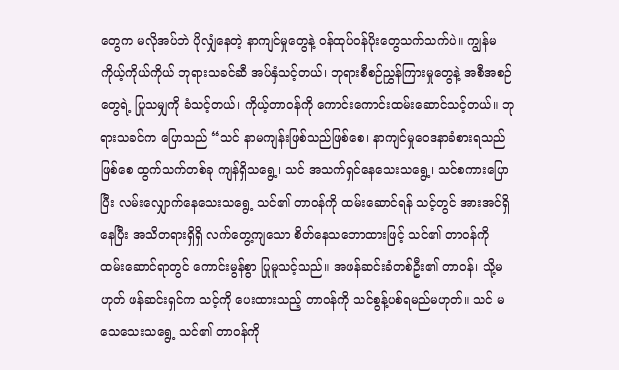တွေက မလိုအပ်ဘဲ ပိုလျှံနေတဲ့ နာကျင်မှုတွေနဲ့ ဝန်ထုပ်ဝန်ပိုးတွေသက်သက်ပဲ။ ကျွန်မ ကိုယ့်ကိုယ်ကိုယ် ဘုရားသခင်ဆီ အပ်နှံသင့်တယ်၊ ဘုရားစီစဉ်ညွှန်ကြားမှုတွေနဲ့ အစီအစဉ်တွေရဲ့ ပြုသမျှကို ခံသင့်တယ်၊ ကိုယ့်တာဝန်ကို ကောင်းကောင်းထမ်းဆောင်သင့်တယ်။ ဘုရားသခင်က ပြောသည် “သင် နာမကျန်းဖြစ်သည်ဖြစ်စေ၊ နာကျင်မှုဝေဒနာခံစားရသည်ဖြစ်စေ ထွက်သက်တစ်ခု ကျန်ရှိသရွေ့၊ သင် အသက်ရှင်နေသေးသရွေ့၊ သင်စကားပြောပြီး လမ်းလျှောက်နေသေးသရွေ့ သင်၏ တာဝန်ကို ထမ်းဆောင်ရန် သင့်တွင် အားအင်ရှိနေပြီး အသိတရားရှိရှိ လက်တွေ့ကျသော စိတ်နေသဘောထားဖြင့် သင်၏ တာဝန်ကို ထမ်းဆောင်ရာတွင် ကောင်းမွန်စွာ ပြုမူသင့်သည်။ အဖန်ဆင်းခံတစ်ဦး၏ တာဝန်၊ သို့မဟုတ် ဖန်ဆင်းရှင်က သင့်ကို ပေးထားသည့် တာဝန်ကို သင်စွန့်ပစ်ရမည်မဟုတ်။ သင် မသေသေးသရွေ့ သင်၏ တာဝန်ကို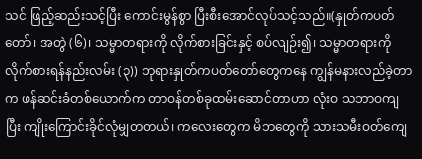သင် ဖြည့်ဆည်းသင့်ပြီး ကောင်းမွန်စွာ ပြီးစီးအောင်လုပ်သင့်သည်။(နှုတ်ကပတ်တော်၊ အတွဲ (၆)၊ သမ္မာတရားကို လိုက်စားခြင်းနှင့် စပ်လျဉ်း၍၊ သမ္မာတရားကို လိုက်စားရန်နည်းလမ်း (၃)) ဘုရားနှုတ်ကပတ်တော်တွေကနေ ကျွန်မနားလည်ခဲ့တာက ဖန်ဆင်းခံတစ်ယောက်က တာဝန်တစ်ခုထမ်းဆောင်တာဟာ လုံးဝ သဘာဝကျပြီး ကျိုးကြောင်းခိုင်လုံမျှတတယ်၊ ကလေးတွေက မိဘတွေကို သားသမီးဝတ်ကျေ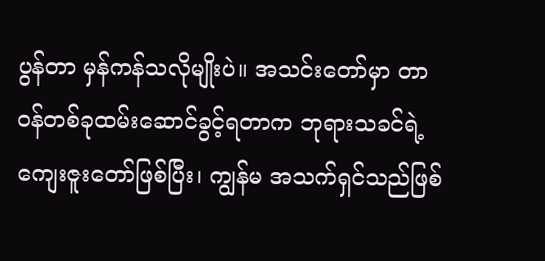ပွန်တာ မှန်ကန်သလိုမျိုးပဲ။ အသင်းတော်မှာ တာဝန်တစ်ခုထမ်းဆောင်ခွင့်ရတာက ဘုရားသခင်ရဲ့ကျေးဇူးတော်ဖြစ်ပြီး၊ ကျွန်မ အသက်ရှင်သည်ဖြစ်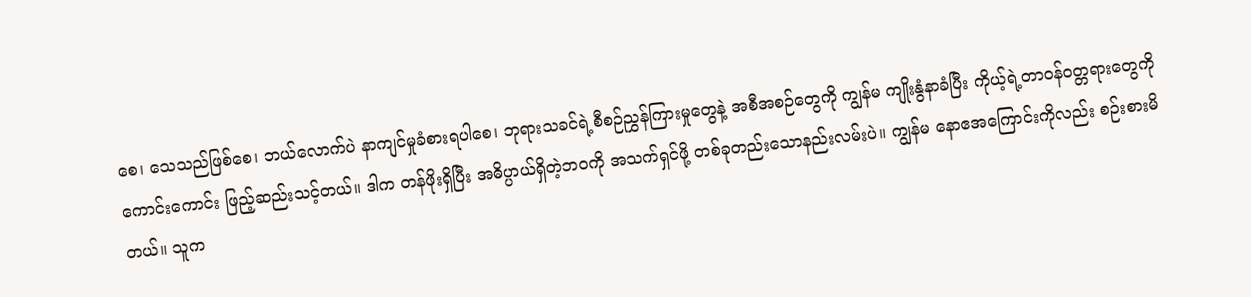စေ၊ သေသည်ဖြစ်စေ၊ ဘယ်လောက်ပဲ နာကျင်မှုခံစားရပါစေ၊ ဘုရားသခင်ရဲ့စီစဉ်ညွှန်ကြားမှုတွေနဲ့ အစီအစဉ်တွေကို ကျွန်မ ကျိုးနွံနာခံပြီး ကိုယ့်ရဲ့တာဝန်ဝတ္တရားတွေကို ကောင်းကောင်း ဖြည့်ဆည်းသင့်တယ်။ ဒါက တန်ဖိုးရှိပြီး အဓိပ္ပာယ်ရှိတဲ့ဘဝကို အသက်ရှင်ဖို့ တစ်ခုတည်းသောနည်းလမ်းပဲ။ ကျွန်မ နောဧအကြောင်းကိုလည်း စဉ်းစားမိတယ်။ သူက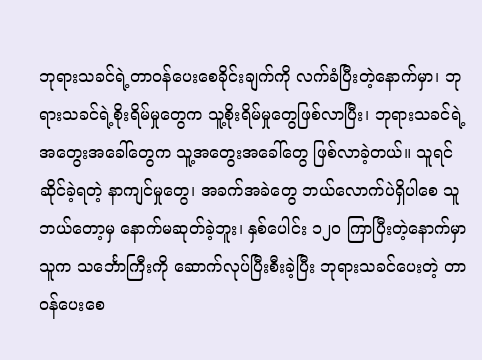ဘုရားသခင်ရဲ့တာဝန်ပေးစေခိုင်းချက်ကို လက်ခံပြီးတဲ့နောက်မှာ၊ ဘုရားသခင်ရဲ့စိုးရိမ်မှုတွေက သူ့စိုးရိမ်မှုတွေဖြစ်လာပြီး၊ ဘုရားသခင်ရဲ့အတွေးအခေါ်တွေက သူ့အတွေးအခေါ်တွေ ဖြစ်လာခဲ့တယ်။ သူရင်ဆိုင်ခဲ့ရတဲ့ နာကျင်မှုတွေ၊ အခက်အခဲတွေ ဘယ်လောက်ပဲရှိပါစေ သူ ဘယ်တော့မှ နောက်မဆုတ်ခဲ့ဘူး၊ နှစ်ပေါင်း ၁၂၀ ကြာပြီးတဲ့နောက်မှာ သူက သင်္ဘောကြီးကို ဆောက်လုပ်ပြီးစီးခဲ့ပြီး ဘုရားသခင်ပေးတဲ့ တာဝန်ပေးစေ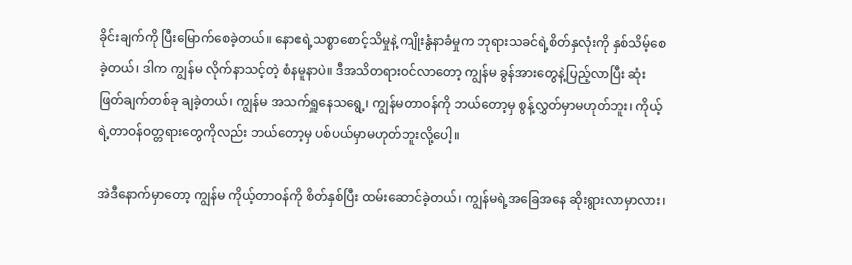ခိုင်းချက်ကို ပြီးမြောက်စေခဲ့တယ်။ နောဧရဲ့သစ္စာစောင့်သိမှုနဲ့ ကျိုးနွံနာခံမှုက ဘုရားသခင်ရဲ့စိတ်နှလုံးကို နှစ်သိမ့်စေခဲ့တယ်၊ ဒါက ကျွန်မ လိုက်နာသင့်တဲ့ စံနမူနာပဲ။ ဒီအသိတရားဝင်လာတော့ ကျွန်မ ခွန်အားတွေနဲ့ပြည့်လာပြီး ဆုံးဖြတ်ချက်တစ်ခု ချခဲ့တယ်၊ ကျွန်မ အသက်ရှူနေသရွေ့၊ ကျွန်မတာဝန်ကို ဘယ်တော့မှ စွန့်လွှတ်မှာမဟုတ်ဘူး၊ ကိုယ့်ရဲ့တာဝန်ဝတ္တရားတွေကိုလည်း ဘယ်တော့မှ ပစ်ပယ်မှာမဟုတ်ဘူးလို့ပေါ့။

အဲဒီနောက်မှာတော့ ကျွန်မ ကိုယ့်တာဝန်ကို စိတ်နှစ်ပြီး ထမ်းဆောင်ခဲ့တယ်၊ ကျွန်မရဲ့အခြေအနေ ဆိုးရွားလာမှာလား၊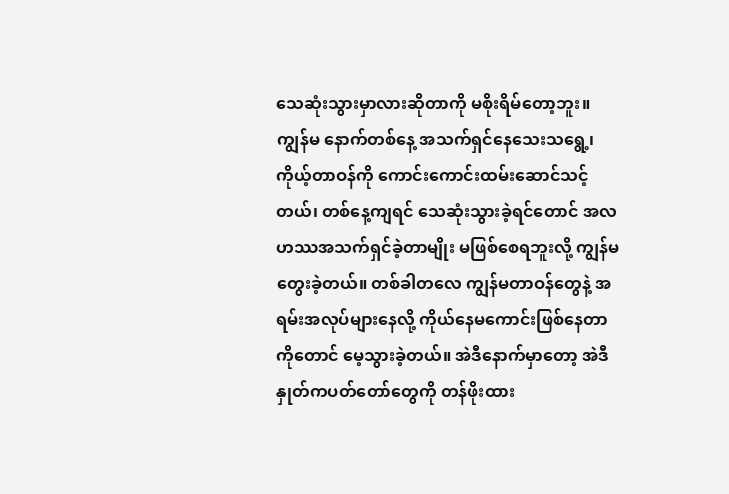သေဆုံးသွားမှာလားဆိုတာကို မစိုးရိမ်တော့ဘူး။ ကျွန်မ နောက်တစ်နေ့ အသက်ရှင်နေသေးသရွေ့၊ ကိုယ့်တာဝန်ကို ကောင်းကောင်းထမ်းဆောင်သင့်တယ်၊ တစ်နေ့ကျရင် သေဆုံးသွားခဲ့ရင်တောင် အလဟဿအသက်ရှင်ခဲ့တာမျိုး မဖြစ်စေရဘူးလို့ ကျွန်မ တွေးခဲ့တယ်။ တစ်ခါတလေ ကျွန်မတာဝန်တွေနဲ့ အရမ်းအလုပ်များနေလို့ ကိုယ်နေမကောင်းဖြစ်နေတာကိုတောင် မေ့သွားခဲ့တယ်။ အဲဒီနောက်မှာတော့ အဲဒီနှုတ်ကပတ်တော်တွေကို တန်ဖိုးထား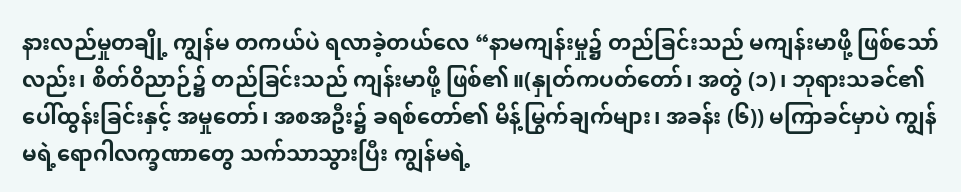နားလည်မှုတချို့ ကျွန်မ တကယ်ပဲ ရလာခဲ့တယ်လေ “နာမကျန်းမှု၌ တည်ခြင်းသည် မကျန်းမာဖို့ ဖြစ်သော်လည်း၊ စိတ်ဝိညာဉ်၌ တည်ခြင်းသည် ကျန်းမာဖို့ ဖြစ်၏။(နှုတ်ကပတ်တော်၊ အတွဲ (၁)၊ ဘုရားသခင်၏ ပေါ်ထွန်းခြင်းနှင့် အမှုတော်၊ အစအဦး၌ ခရစ်တော်၏ မိန့်မြွက်ချက်များ၊ အခန်း (၆)) မကြာခင်မှာပဲ ကျွန်မရဲ့ရောဂါလက္ခဏာတွေ သက်သာသွားပြီး ကျွန်မရဲ့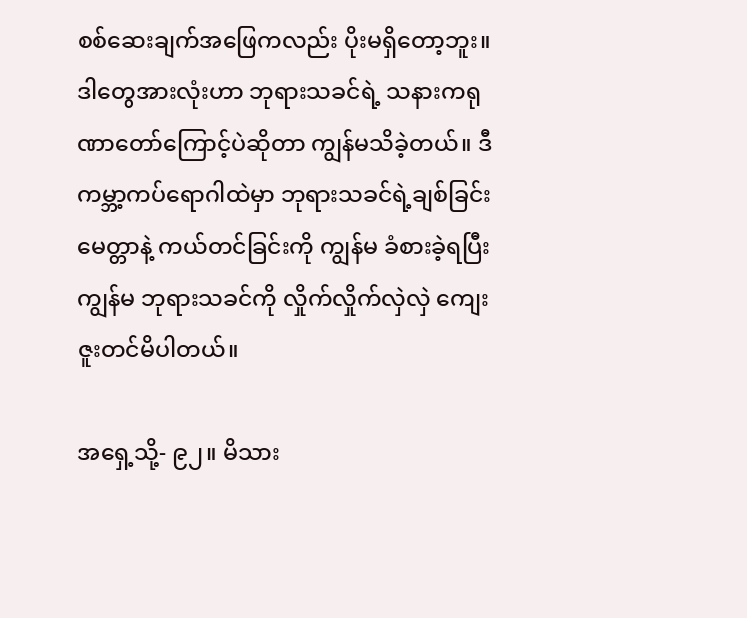စစ်ဆေးချက်အဖြေကလည်း ပိုးမရှိတော့ဘူး။ ဒါတွေအားလုံးဟာ ဘုရားသခင်ရဲ့ သနားကရုဏာတော်ကြောင့်ပဲဆိုတာ ကျွန်မသိခဲ့တယ်။ ဒီကမ္ဘာ့ကပ်ရောဂါထဲမှာ ဘုရားသခင်ရဲ့ချစ်ခြင်းမေတ္တာနဲ့ ကယ်တင်ခြင်းကို ကျွန်မ ခံစားခဲ့ရပြီး ကျွန်မ ဘုရားသခင်ကို လှိုက်လှိုက်လှဲလှဲ ကျေးဇူးတင်မိပါတယ်။

အရှေ့သို့- ၉၂။ မိသား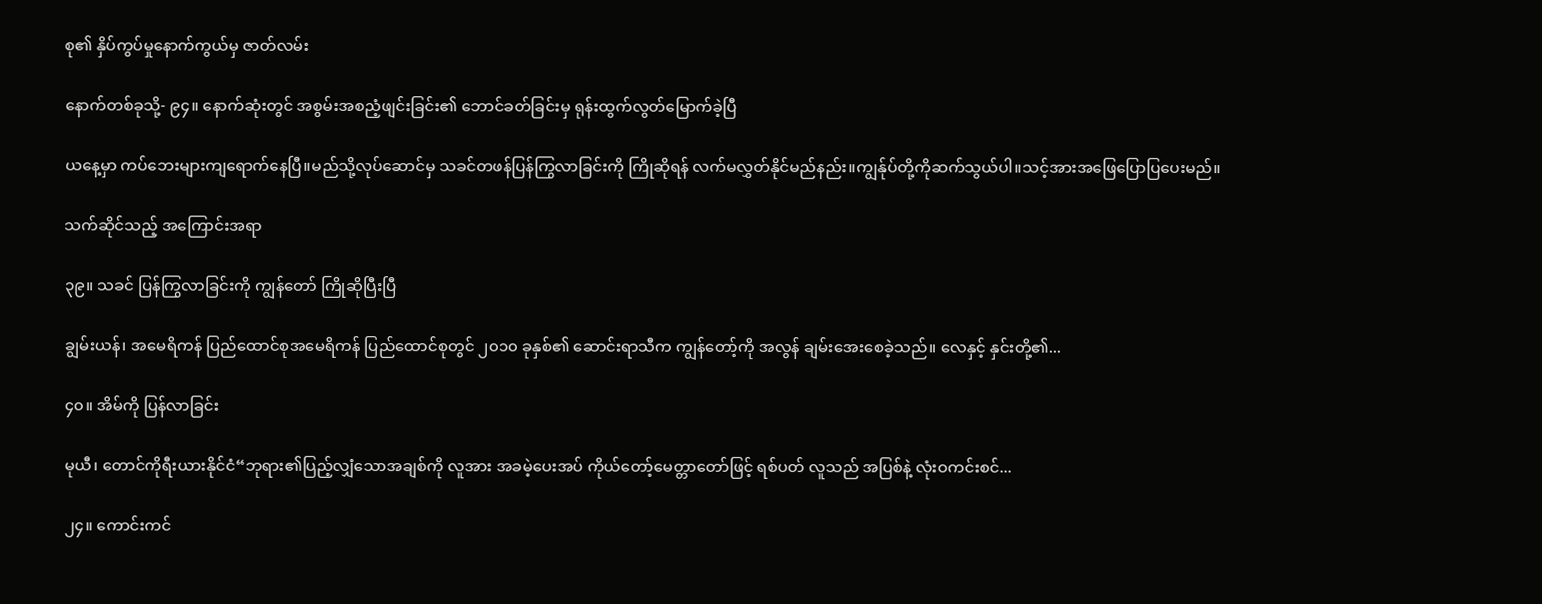စု၏ နှိပ်ကွပ်မှုနောက်ကွယ်မှ ဇာတ်လမ်း

နောက်တစ်ခုသို့- ၉၄။ နောက်ဆုံးတွင် အစွမ်းအစညံ့ဖျင်းခြင်း၏ ဘောင်ခတ်ခြင်းမှ ရုန်းထွက်လွတ်မြောက်ခဲ့ပြီ

ယနေ့မှာ ကပ်ဘေးများကျရောက်နေပြီ။မည်သို့လုပ်ဆောင်မှ သခင်တဖန်ပြန်ကြွလာခြင်းကို ကြိုဆိုရန် လက်မလွှတ်နိုင်မည်နည်း။ကျွန်ုပ်တို့ကိုဆက်သွယ်ပါ။သင့်အားအဖြေပြောပြပေးမည်။

သက်ဆိုင်သည့် အကြောင်းအရာ

၃၉။ သခင် ပြန်ကြွလာခြင်းကို ကျွန်တော် ကြိုဆိုပြီးပြီ

ချွမ်းယန်၊ အမေရိကန် ပြည်ထောင်စုအမေရိကန် ပြည်ထောင်စုတွင် ၂၀၁၀ ခုနှစ်၏ ဆောင်းရာသီက ကျွန်တော့်ကို အလွန် ချမ်းအေးစေခဲ့သည်။ လေနှင့် နှင်းတို့၏...

၄၀။ အိမ်ကို ပြန်လာခြင်း

မုယီ၊ တောင်ကိုရီးယားနိုင်ငံ“ဘုရား၏ပြည့်လျှံသောအချစ်ကို လူအား အခမဲ့ပေးအပ် ကိုယ်တော့်မေတ္တာတော်ဖြင့် ရစ်ပတ် လူသည် အပြစ်နဲ့ လုံးဝကင်းစင်...

၂၄။ ကောင်းကင်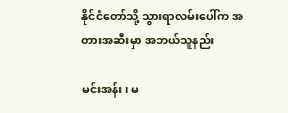နိုင်ငံတော်သို့ သွားရာလမ်းပေါ်က အတားအဆီးမှာ အဘယ်သူနည်း

မင်းအန်း၊ မ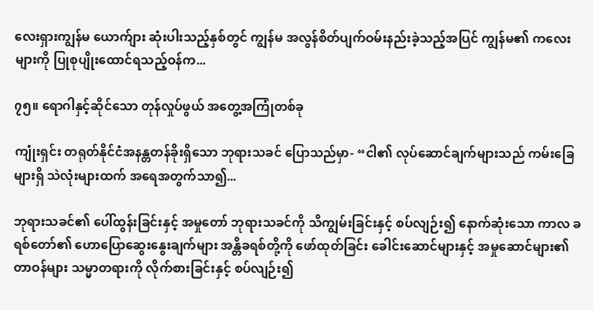လေးရှားကျွန်မ ယောက်ျား ဆုံးပါးသည့်နှစ်တွင် ကျွန်မ အလွန်စိတ်ပျက်ဝမ်းနည်းခဲ့သည့်အပြင် ကျွန်မ၏ ကလေးများကို ပြုစုပျိုးထောင်ရသည့်ဝန်က...

၇၅။ ရောဂါနှင့်ဆိုင်သော တုန်လှုပ်ဖွယ် အတွေ့အကြုံတစ်ခု

ကျုံးရှင်း တရုတ်နိုင်ငံအနန္တတန်ခိုးရှိသော ဘုရားသခင် ပြောသည်မှာ- “ငါ၏ လုပ်ဆောင်ချက်များသည် ကမ်းခြေများရှိ သဲလုံးများထက် အရေအတွက်သာ၍...

ဘုရားသခင်၏ ပေါ်ထွန်းခြင်းနှင့် အမှုတော် ဘုရားသခင်ကို သိကျွမ်းခြင်းနှင့် စပ်လျဉ်း၍ နောက်ဆုံးသော ကာလ ခရစ်တော်၏ ဟောပြောဆွေးနွေးချက်များ အန္တိခရစ်တို့ကို ဖော်ထုတ်ခြင်း ခေါင်းဆောင်များနှင့် အမှုဆောင်များ၏ တာဝန်များ သမ္မာတရားကို လိုက်စားခြင်းနှင့် စပ်လျဉ်း၍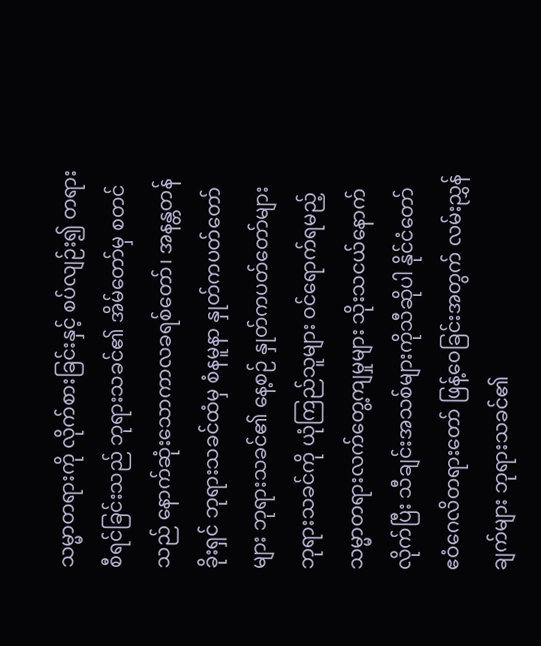သမ္မာတရားကို လိုက်စားခြင်းနှင့် စပ်လျဉ်း၍ တရားစီရင်ခြင်းသည် ဘုရားသခင်၏ အိမ်တော်မှ စတင်သည် နောက်ဆုံးသောကာလခရစ်တော်၊ အနန္တတန်ခိုးရှင် ဘုရားသခင်ထံမှ စံနမူနာ နှုတ်ကပတ်တော်များ ဘုရားသခင်၏ နေ့စဉ် နှုတ်ကပတ်တော်များ ဘုရားသခင်ကို ယုံကြည်သူများ ဝင်ရောက်ရမည့် သမ္မာတရားလက်တွေ့ကျမှုများ သိုးသငယ်နောက်လိုက်ပြီး သီချင်းအသစ်များကိုသီဆိုပါ နိုင်ငံတော် ဧဝံဂေလိတရားတော် ဖြန့်ဝေခြင်းအတွက် လမ်းညွှန်ချက်များ ဘုရားသခင်၏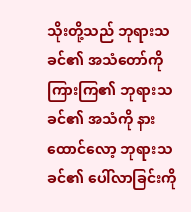သိုးတို့သည် ဘုရားသခင်၏ အသံတော်ကို ကြားကြ၏ ဘုရားသခင်၏ အသံကို နားထောင်လော့ ဘုရားသခင်၏ ပေါ်လာခြင်းကို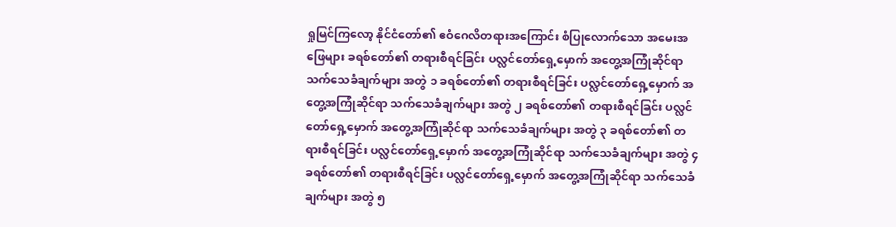ရှုမြင်ကြလော့ နိုင်ငံတော်၏ ဧဝံဂေလိတရားအကြောင်း စံပြုလောက်သော အမေးအဖြေများ ခရစ်တော်၏ တရားစီရင်ခြင်း ပလ္လင်တော်ရှေ့မှောက် အတွေ့အကြုံဆိုင်ရာ သက်သေခံချက်များ အတွဲ ၁ ခရစ်တော်၏ တရားစီရင်ခြင်း ပလ္လင်တော်ရှေ့မှောက် အတွေ့အကြုံဆိုင်ရာ သက်သေခံချက်များ အတွဲ ၂ ခရစ်တော်၏ တရားစီရင်ခြင်း ပလ္လင်တော်ရှေ့မှောက် အတွေ့အကြုံဆိုင်ရာ သက်သေခံချက်များ အတွဲ ၃ ခရစ်တော်၏ တရားစီရင်ခြင်း ပလ္လင်တော်ရှေ့မှောက် အတွေ့အကြုံဆိုင်ရာ သက်သေခံချက်များ အတွဲ ၄ ခရစ်တော်၏ တရားစီရင်ခြင်း ပလ္လင်တော်ရှေ့မှောက် အတွေ့အကြုံဆိုင်ရာ သက်သေခံချက်များ အတွဲ ၅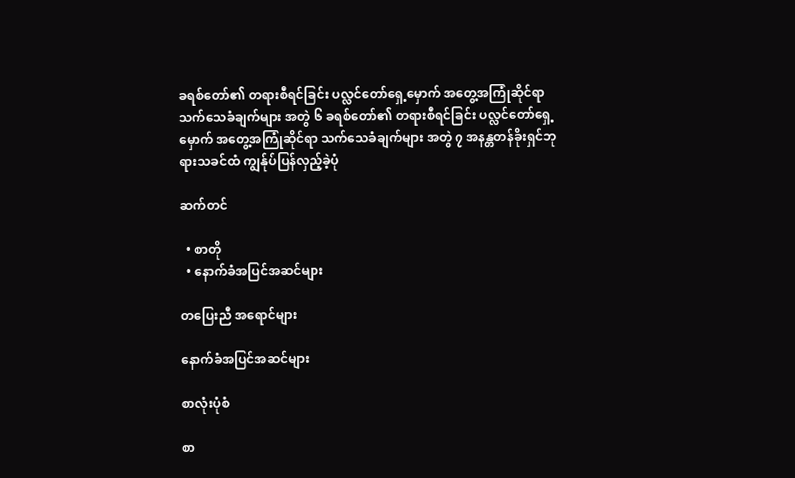ခရစ်တော်၏ တရားစီရင်ခြင်း ပလ္လင်တော်ရှေ့မှောက် အတွေ့အကြုံဆိုင်ရာ သက်သေခံချက်များ အတွဲ ၆ ခရစ်တော်၏ တရားစီရင်ခြင်း ပလ္လင်တော်ရှေ့မှောက် အတွေ့အကြုံဆိုင်ရာ သက်သေခံချက်များ အတွဲ ၇ အနန္တတန်ခိုးရှင်ဘုရားသခင်ထံ ကျွန်ုပ်ပြန်လှည့်ခဲ့ပုံ

ဆက်တင်

  • စာတို
  • နောက်ခံအပြင်အဆင်များ

တပြေးညီ အရောင်များ

နောက်ခံအပြင်အဆင်များ

စာလုံးပုံစံ

စာ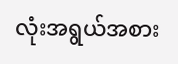လုံးအရွယ်အစား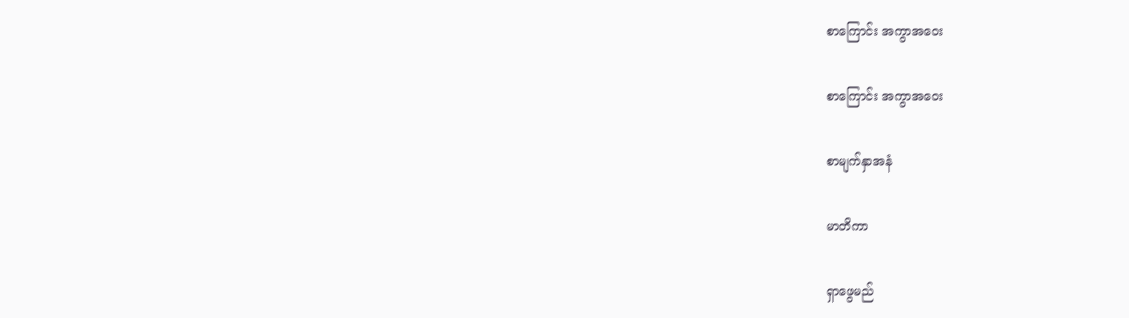စာကြောင်း အကွာအဝေး

စာကြောင်း အကွာအဝေး

စာမျက်နှာအနံ

မာတိကာ

ရှာဖွေမည်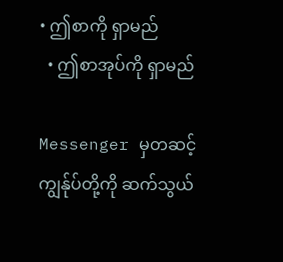• ဤစာကို ရှာမည်
  • ဤစာအုပ်ကို ရှာမည်

Messenger မှတဆင့် ကျွန်ုပ်တို့ကို ဆက်သွယ်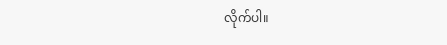လိုက်ပါ။